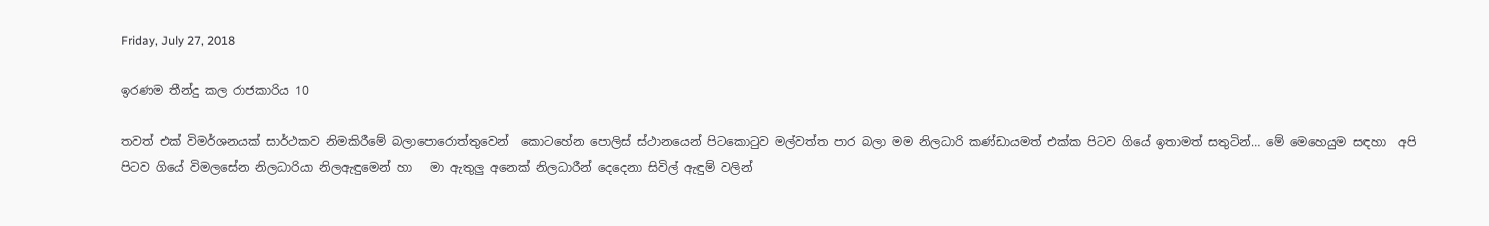Friday, July 27, 2018

ඉරණම තීන්දු කල රාජකාරිය 10

තවත් එක් විමර්ශනයක් සාර්ථකව නිමකිරීමේ බලාපොරොත්තුවෙන්  කොටහේන පොලිස් ස්ථානයෙන් පිටකොටුව මල්වත්ත පාර බලා මම නිලධාරි කණ්ඩායමත් එක්ක පිටව ගියේ ඉතාමත් සතුටින්… මේ මෙහෙයුම සඳහා  අපි පිටව ගියේ විමලසේන නිලධාරියා නිලඇඳුමෙන් හා   මා ඇතුලු අනෙක් නිලධාරීන් දෙදෙනා සිවිල් ඇඳුම් වලින්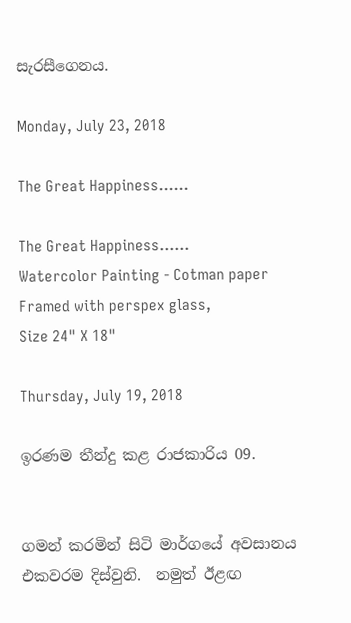සැරසීගෙනය.

Monday, July 23, 2018

The Great Happiness......

The Great Happiness......
Watercolor Painting - Cotman paper
Framed with perspex glass,
Size 24" X 18"

Thursday, July 19, 2018

ඉරණම තීන්දු කළ රාජකාරිය 09.


ගමන් කරමින් සිටි මාර්ගයේ අවසානය එකවරම දිස්වුනි.  නමුත් ඊළඟ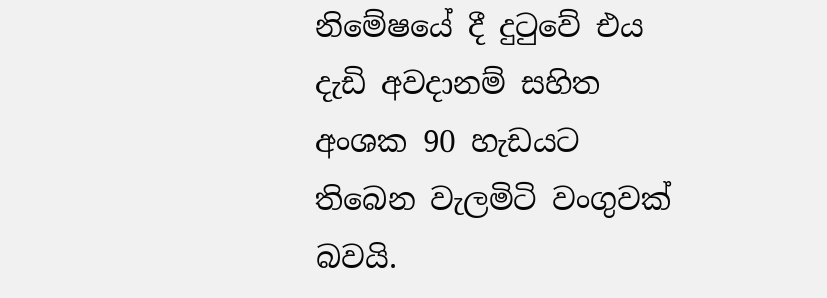නිමේෂයේ දී දුටුවේ එය දැඩි අවදානම් සහිත අංශක 90 හැඩයට තිබෙන වැලමිටි වංගුවක් බවයි.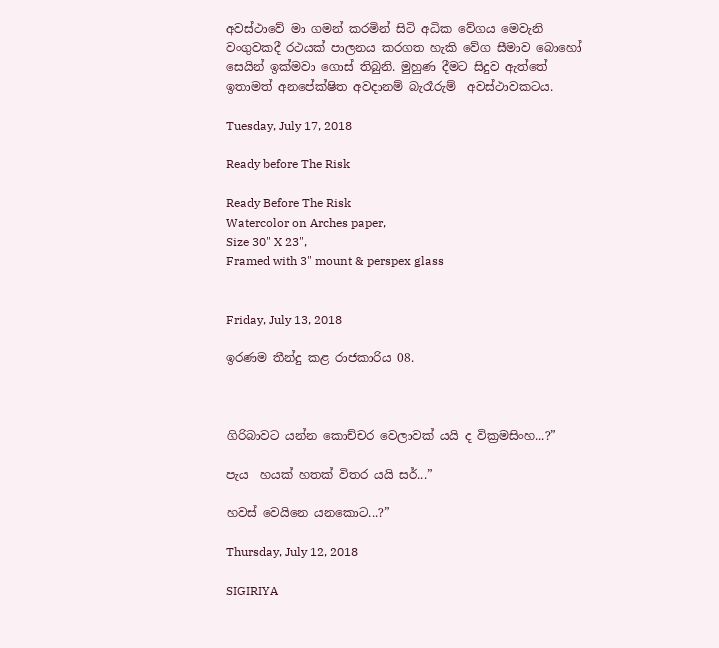අවස්ථාවේ මා ගමන් කරමින් සිටි අධික වේගය මෙවැනි වංගුවකදී රථයක් පාලනය කරගත හැකි වේග සීමාව බොහෝ සෙයින් ඉක්මවා ගොස් තිබුනි. මුහුණ දීමට සිදුව ඇත්තේ ඉතාමත් අනපේක්ෂිත අවදානම් බැරෑරුම්  අවස්ථාවකටය.

Tuesday, July 17, 2018

Ready before The Risk

Ready Before The Risk
Watercolor on Arches paper,
Size 30" X 23",
Framed with 3" mount & perspex glass


Friday, July 13, 2018

ඉරණම තීන්දු කළ රාජකාරිය 08.



ගිරිබාවට යන්න කොච්චර වෙලාවක් යයි ද වික්‍රමසිංහ...?”

පැය  හයක් හතක් විතර යයි සර්...”

හවස් වෙයිනෙ යනකොට...?”

Thursday, July 12, 2018

SIGIRIYA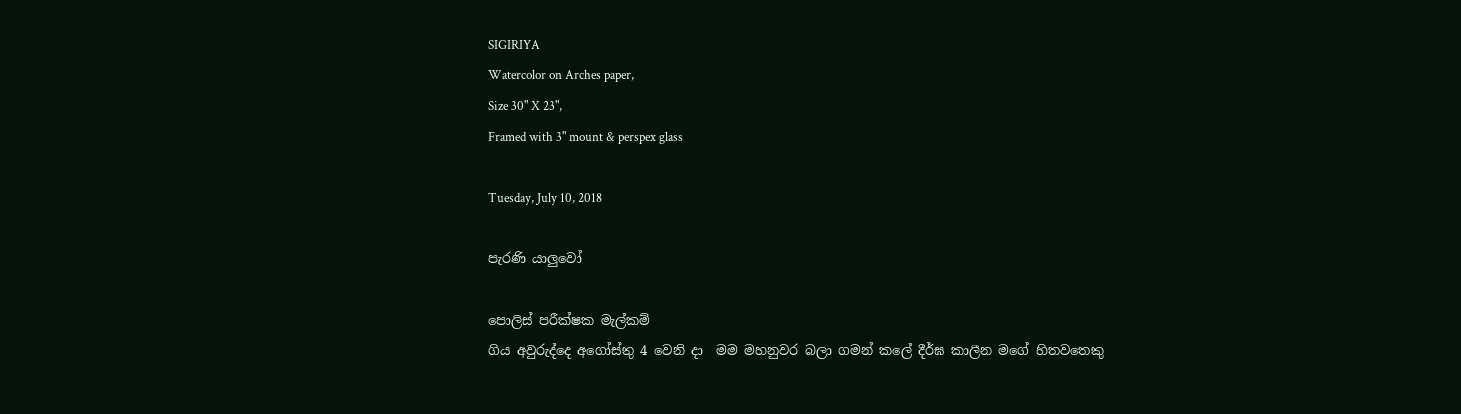SIGIRIYA
Watercolor on Arches paper,
Size 30" X 23",
Framed with 3" mount & perspex glass

Tuesday, July 10, 2018

පැරණි යාලුවෝ

පොලිස් පරීක්ෂක මැල්කම්
ගිය අවුරුද්දෙ අගෝස්තු 4 වෙනි දා  මම මහනුවර බලා ගමන් කලේ දීර්ඝ කාලීන මගේ හිතවතෙකු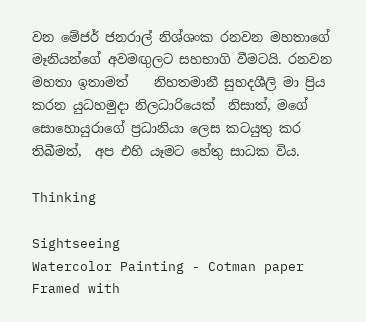වන මේජර් ජනරාල් නිශ්ශංක රනවන මහතාගේ
මෑනියන්ගේ අවමඟුලට සහභාගි වීමටයි. රනවන මහතා ඉතාමත්    නිහතමානී සුහදශීලි මා ප්‍රිය කරන යුධහමුදා නිලධාරියෙක්  නිසාත්, මගේ සොහොයුරාගේ ප්‍රධානියා ලෙස කටයුතු කර තිබීමත්,  අප එහි යෑමට හේතු සාධක විය.

Thinking

Sightseeing
Watercolor Painting - Cotman paper
Framed with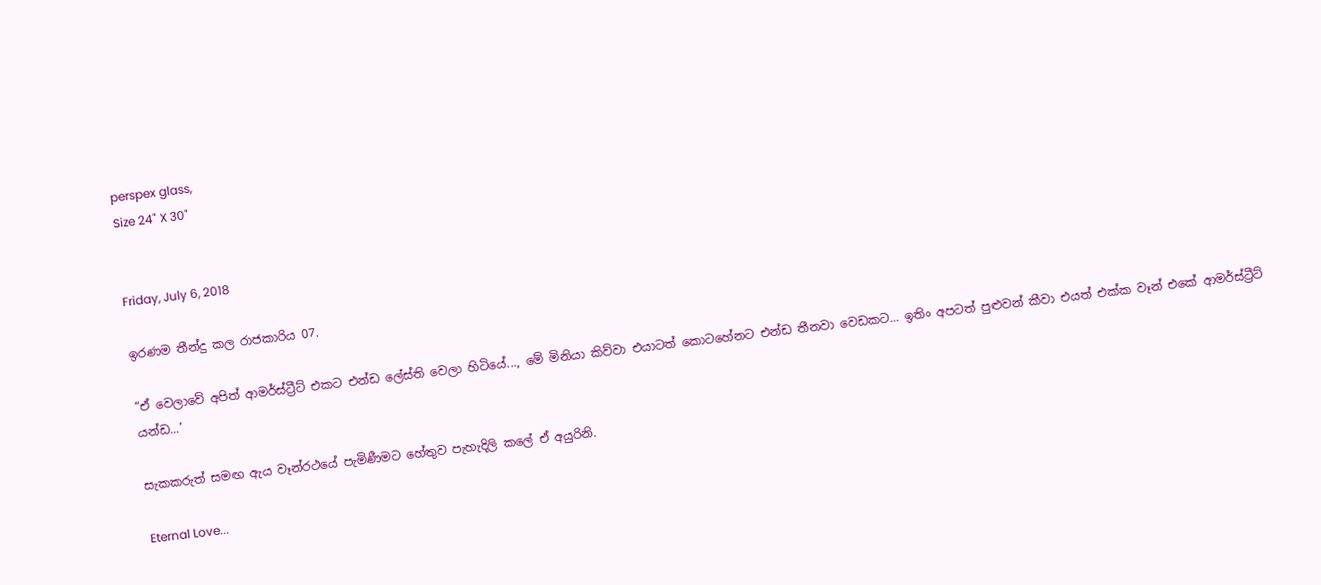perspex glass,
Size 24" X 30"


Friday, July 6, 2018

ඉරණම තීන්දු කල රාජකාරිය 07.

“ඒ වෙලාවේ අපිත් ආමර්ස්ට්‍රීට් එකට එන්ඩ ලේස්ති වෙලා හිටියේ..., මේ මිනියා කිව්වා එයාටත් කොටහේනට එන්ඩ තීනවා වෙඩකට... ඉතිං අපටත් පුළුවන් කීවා එයත් එක්ක වෑන් එකේ ආමර්ස්ට්‍රීට් යන්ඩ...’

සැකකරුත් සමඟ ඇය වෑන්රථයේ පැමිණීමට හේතුව පැහැදිලි කලේ ඒ අයුරිනි.

Eternal Love...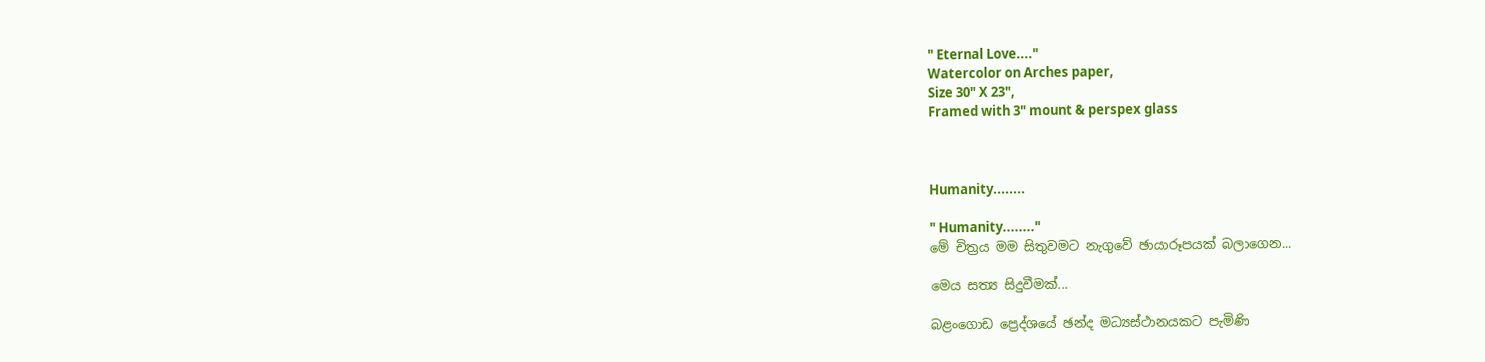" Eternal Love...."
Watercolor on Arches paper,
Size 30" X 23",
Framed with 3" mount & perspex glass



Humanity........

" Humanity........"
මේ චිත්‍රය මම සිතුවමට නැගුවේ ඡායාරූපයක් බලාගෙන...

මෙය සත්‍ය සිදුවීමක්...

බළංගොඩ ප්‍රෙද්ශයේ ඡන්ද මධ්‍යස්ථානයකට පැමිණි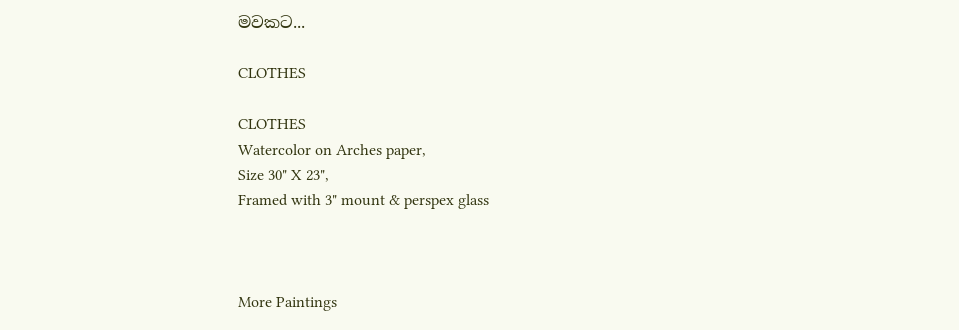මවකට...

CLOTHES

CLOTHES
Watercolor on Arches paper,
Size 30" X 23",
Framed with 3" mount & perspex glass



More Paintings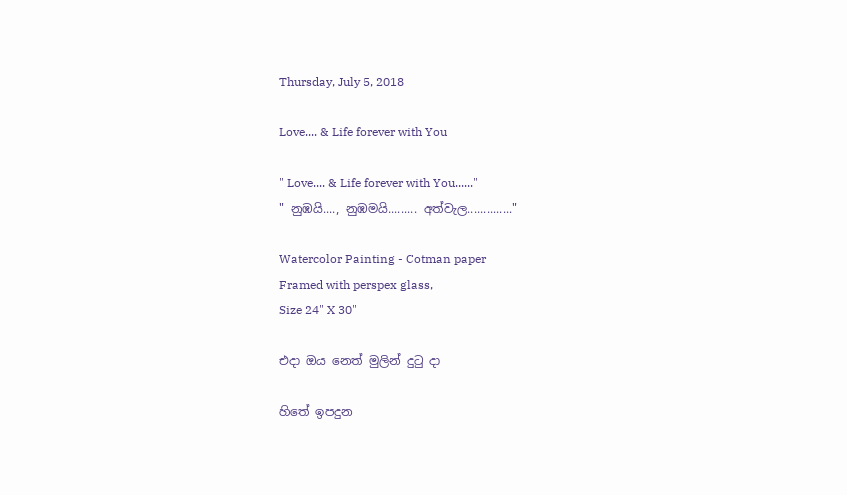Thursday, July 5, 2018

Love.... & Life forever with You

" Love.... & Life forever with You......"
" නුඹයි...., නුඹමයි......... අත්වැල.............."

Watercolor Painting - Cotman paper
Framed with perspex glass,
Size 24" X 30"

එදා ඔය නෙත් මුලින් දුටු දා

හිතේ ඉපදුන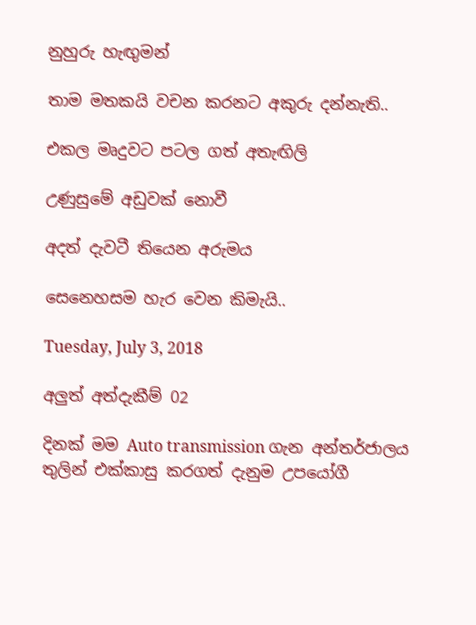නුහුරු හැඟුමන්

තාම මතකයි වචන කරනට අකුරු දන්නැති..

එකල මෘදුවට පටල ගත් අතැඟිලි

උණුසුමේ අඩුවක් නොවී

අදත් දැවටී තියෙන අරුමය

සෙනෙහසම හැර වෙන කිමැයි..

Tuesday, July 3, 2018

අලුත් අත්දැකීම් 02

දිනක් මම Auto transmission ගැන අන්තර්ජාලය තුලින් එක්කාසු කරගත් දැනුම උපයෝගී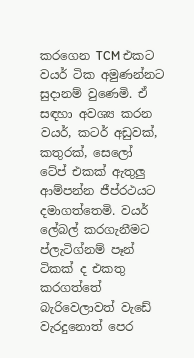කරගෙන TCM එකට වයර් ටික අමුණන්නට සුදානම් වුණෙමි. ඒ සඳහා අවශ්‍ය කරන වයර්, කටර් අඩුවක්, කතුරක්, සෙලෝ ටේප් එකක් ඇතුලු ආම්පන්න ජීප්රථයට දමාගත්තෙමි. වයර් ලේබල් කරගැනීමට ප්ලැටිග්නම් පෑන් ටිකක් ද එකතු කරගත්තේ බැරිවෙලාවත් වැඩේ වැරදුනොත් පෙර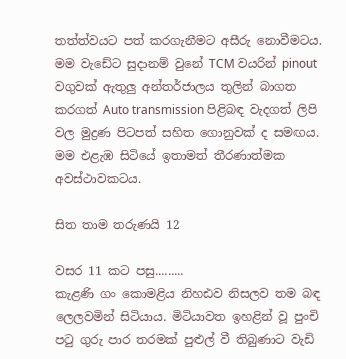තත්ත්වයට පත් කරගැනීමට අසීරු නොවීමටය. මම වැඩේට සුදානම් වුනේ TCM වයරින් pinout වගුවක් ඇතුලු අන්තර්ජාලය තුලින් බාගත කරගත් Auto transmission පිළිබඳ වැදගත් ලිපි වල මුද්‍රණ පිටපත් සහිත ගොනුවක් ද සමඟය. මම එළැඹ සිටියේ ඉතාමත් තීරණාත්මක අවස්ථාවකටය.

සිත තාම තරුණයි 12

වසර 11 කට පසු.........
කැළණි ගං කොමළිය නිහඪව නිසලව තම බඳ ලෙලවමින් සිටියාය. මිටියාවත ඉහළින් වූ පුංචි පටු ගුරු පාර තරමක් පුළුල් වී තිබුණාට වැඩි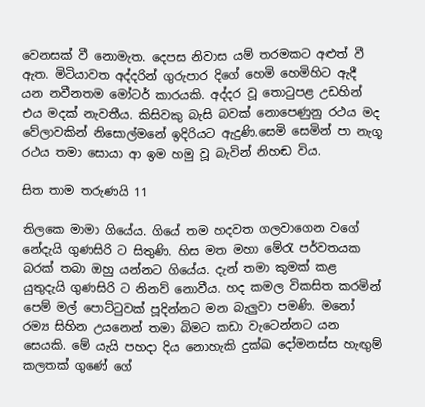වෙනසක් වී නොමැත. දෙපස නිවාස යම් තරමකට අළුත් වී ඇත. මිටියාවත අද්දරින් ගුරුපාර දිගේ හෙමි හෙමිහිට ඇදී යන නවීනතම මෝටර් කාරයකි. අද්දර වූ තොටුපළ උඩහින් එය මදක් නැවතීය. කිසිවකු බැසි බවක් නොපෙණුනු රථය මද වේලාවකින් නිසොල්මනේ ඉදිරියට ඇදුණි.සෙමි සෙමින් පා නැගූ රථය තමා සොයා ආ ඉම හමු වූ බැවින් නිහඬ විය.

සිත තාම තරුණයි 11

තිලකෙ මාමා ගියේය. ගියේ තම හදවත ගලවාගෙන වගේ නේදැයි ගුණසිරි ට සිතුණි. හිස මත මහා මේරැ පර්වතයක බරක් තබා ඔහු යන්නට ගියේය. දැන් තමා කුමක් කළ යුතුදැයි ගුණසිරි ට නිනව් නොවීය. හද කමල විකසිත කරමින් පෙම් මල් පොට්ටුවක් පූදින්නට මන බැලුවා පමණි. මනෝ රම්‍ය සිහින උයනෙන් තමා බිමට කඩා වැටෙන්නට යන සෙයකි. මේ යැයි පහදා දිය නොහැකි දුක්ඛ දෝමනස්ස හැඟුම් කලතක් ගුණේ ගේ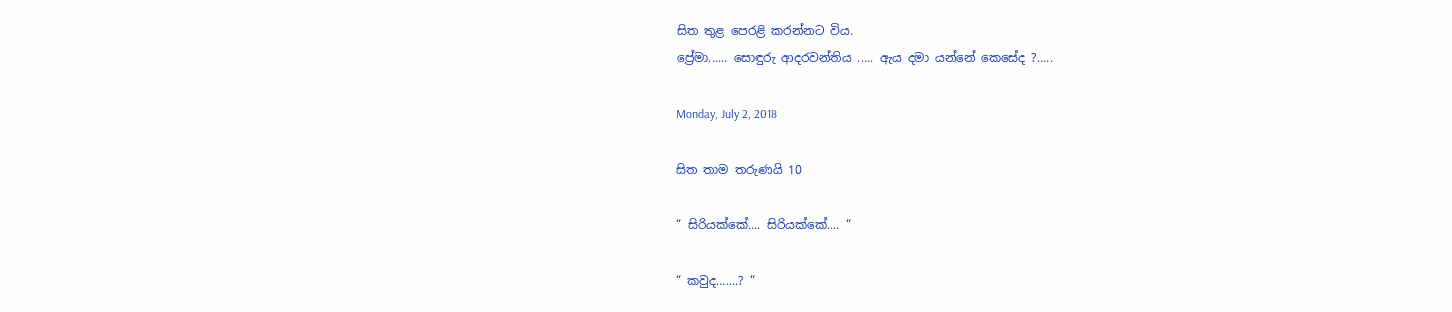සිත තුළ පෙරළි කරන්නට විය.
ප්‍රේමා...... සොඳුරු ආදරවන්තිය ..... ඇය දමා යන්නේ කෙසේද ?.....

Monday, July 2, 2018

සිත තාම තරුණයි 10

“ සිරියක්කේ.... සිරියක්කේ.... “

“ කවුද.......? “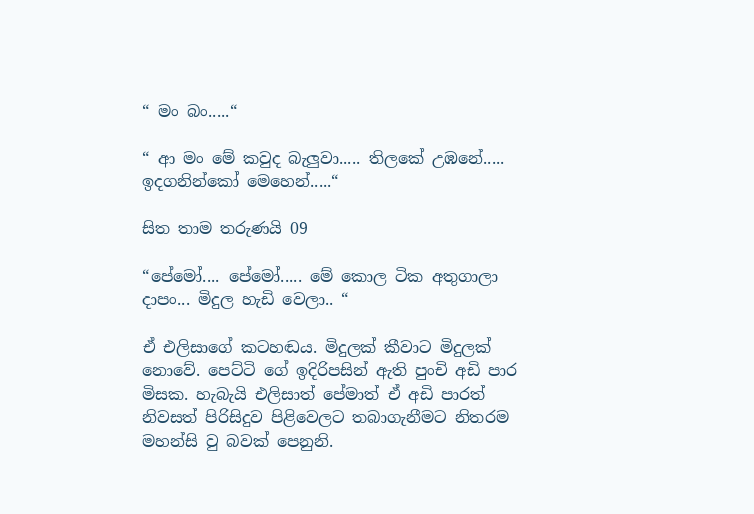“ මං බං.....“

“ ආ මං මේ කවුද බැලුවා..... තිලකේ උඹනේ..... ඉදගනින්කෝ මෙහෙන්.....“

සිත තාම තරුණයි 09

“පේමෝ.... පේමෝ..... මේ කොල ටික අතුගාලා දාපං... මිදුල හැඩි වෙලා.. “

ඒ එලිසාගේ කටහඬය. මිදුලක් කීවාට මිදුලක් නොවේ. පෙට්ටි ගේ ඉදිරිපසින් ඇති පුංචි අඩි පාර මිසක. හැබැයි එලිසාත් පේමාත් ඒ අඩි පාරත් නිවසත් පිරිසිදුව පිළිවෙලට තබාගැනීමට නිතරම මහන්සි වු බවක් පෙනුනි.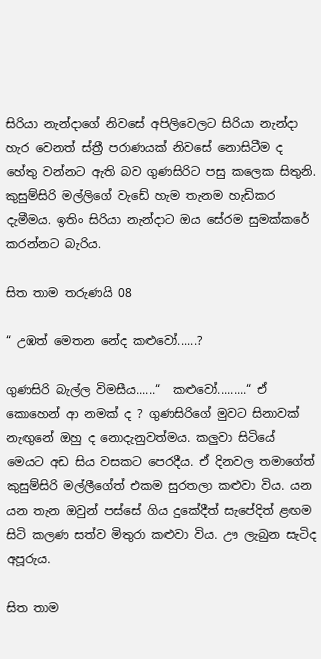සිරියා නැන්දාගේ නිවසේ අපිලිවෙලට සිරියා නැන්දා හැර වෙනත් ස්ත්‍රී පරාණයක් නිවසේ නොසිටීම ද හේතු වන්නට ඇති බව ගුණසිරිට පසු කලෙක සිතුනි. කුසුම්සිරි මල්ලිගේ වැඩේ හැම තැනම හැඩිකර දැමීමය. ඉතිං සිරියා නැන්දාට ඔය සේරම සුමක්කරේ කරන්නට බැරිය.

සිත තාම තරුණයි 08

“ උඹත් මෙතන නේද කළුවෝ......?

ගුණසිරි බැල්ල විමසීය......“  කළුවෝ.........“ ඒ කොහෙන් ආ නමක් ද ? ගුණසිරිගේ මුවට සිනාවක් නැඟුනේ ඔහු ද නොදැනුවත්මය. කලුවා සිටියේ මෙයට අඩ සිය වසකට පෙරදීය. ඒ දිනවල තමාගේත් කුසුම්සිරි මල්ලීගේත් එකම සුරතලා කළුවා විය. යන යන තැන ඔවුන් පස්සේ ගිය දුකේදීත් සැපේදිත් ළඟම සිටි කලණ සත්ව මිතුරා කළුවා විය. ඌ ලැබුන සැටිද අපූරුය.

සිත තාම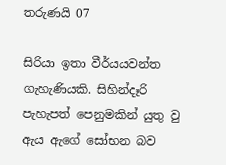තරුණයි 07

සිරියා ඉතා වීර්යයවන්ත ගැහැණියකි. සිහින්දෑරි පැහැපත් පෙනුමකින් යුතු වු ඇය ඇගේ සෝභන බව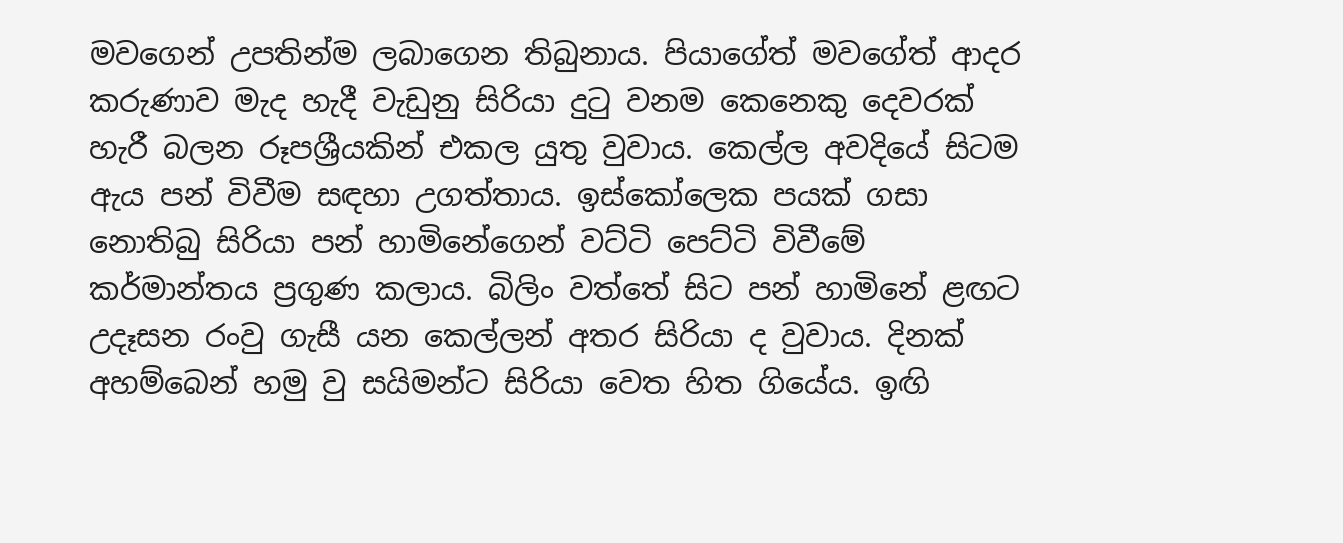මවගෙන් උපතින්ම ලබාගෙන තිබුනාය. පියාගේත් මවගේත් ආදර කරුණාව මැද හැදී වැඩුනු සිරියා දුටු වනම කෙනෙකු දෙවරක් හැරී බලන රූපශ්‍රීයකින් එකල යුතු වුවාය. කෙල්ල අවදියේ සිටම ඇය පන් විවීම සඳහා උගත්තාය. ඉස්කෝලෙක පයක් ගසා නොතිබු සිරියා පන් හාමිනේගෙන් වට්ටි පෙට්ටි විවීමේ කර්මාන්තය ප්‍රගුණ කලාය. බිලිං වත්තේ සිට පන් හාමිනේ ළඟට උදෑසන රංවු ගැසී යන කෙල්ලන් අතර සිරියා ද වුවාය. දිනක් අහම්බෙන් හමු වු සයිමන්ට සිරියා වෙත හිත ගියේය. ඉඟි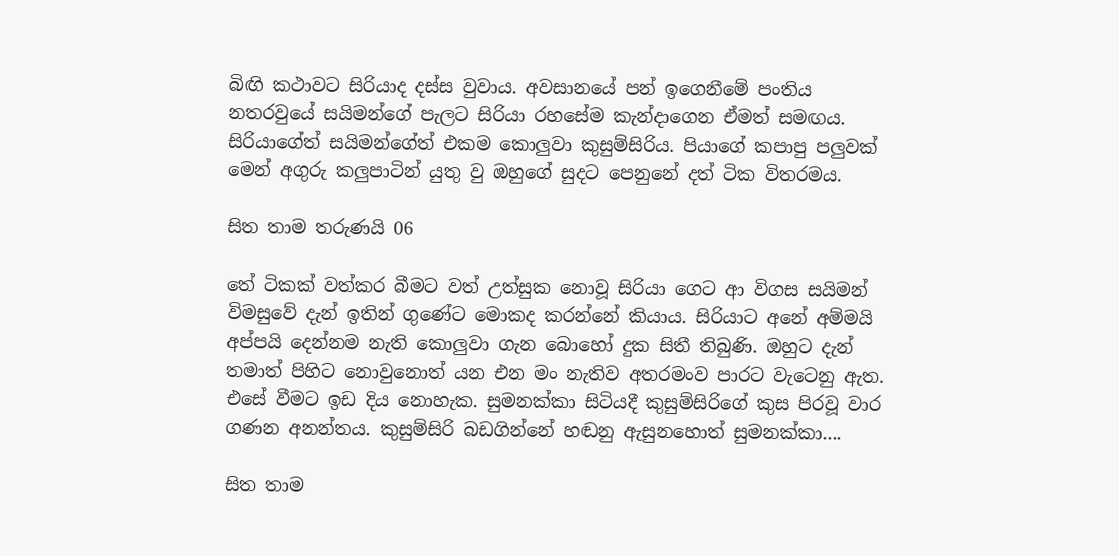බිඟි කථාවට සිරියාද දස්ස වුවාය. අවසානයේ පන් ඉගෙනීමේ පංතිය නතරවුයේ සයිමන්ගේ පැලට සිරියා රහසේම කැන්දාගෙන ඒමත් සමඟය. සිරියාගේත් සයිමන්ගේත් එකම කොලුවා කුසුම්සිරිය. පියාගේ කපාපු පලුවක් මෙන් අගුරු කලුපාටින් යුතු වු ඔහුගේ සුදට පෙනුනේ දත් ටික විතරමය.

සිත තාම තරුණයි 06

තේ ටිකක් වත්කර බීමට වත් උත්සුක නොවූ සිරියා ගෙට ආ විගස සයිමන් විමසුවේ දැන් ඉතින් ගුණේට මොකද කරන්නේ කියාය. සිරියාට අනේ අම්මයි අප්පයි දෙන්නම නැති කොලුවා ගැන බොහෝ දුක සිතී තිබුණි. ඔහුට දැන් තමාත් පිහිට නොවුනොත් යන එන මං නැතිව අතරමංව පාරට වැටෙනු ඇත. එසේ වීමට ඉඩ දිය නොහැක. සුමනක්කා සිටියදී කුසුම්සිරිගේ කුස පිරවූ වාර ගණන අනන්තය. කුසුම්සිරි බඩගින්නේ හඬනු ඇසුනහොත් සුමනක්කා....

සිත තාම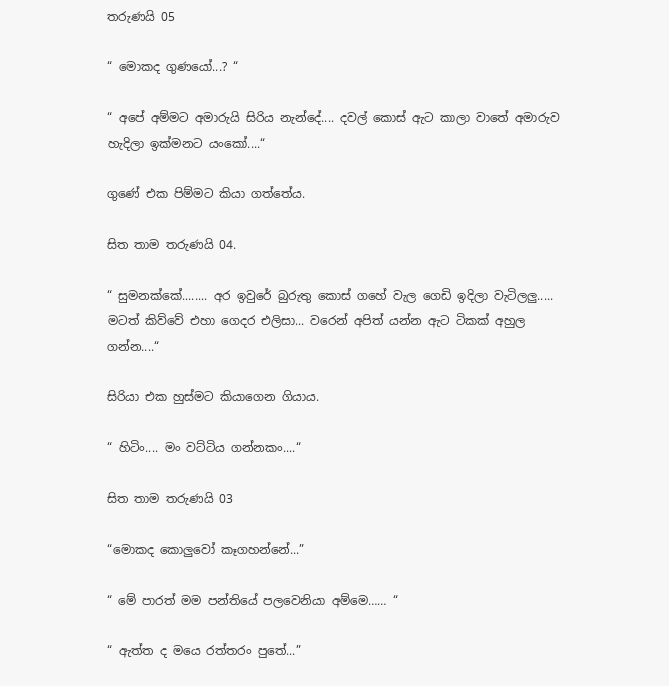තරුණයි 05

“ මොකද ගුණයෝ...? “

“ අපේ අම්මට අමාරුයි සිරිය නැන්දේ.... දවල් කොස් ඇට කාලා වාතේ අමාරුව හැදිලා ඉක්මනට යංකෝ....“

ගුණේ එක පිම්මට කියා ගත්තේය.

සිත තාම තරුණයි 04.

“ සුමනක්කේ........ අර ඉවුරේ බුරුතු කොස් ගහේ වැල ගෙඩි ඉදිලා වැටිලලු..... මටත් කිව්වේ එහා ගෙදර එලිසා... වරෙන් අපිත් යන්න ඇට ටිකක් අහුල ගන්න....“

සිරියා එක හුස්මට කියාගෙන ගියාය.

“ හිටිං.... මං වට්ටිය ගන්නකං....“

සිත තාම තරුණයි 03

“මොකද කොලුවෝ කෑගහන්නේ...”

“ මේ පාරත් මම පන්තියේ පලවෙනියා අම්මෙ…… “

“ ඇත්ත ද මයෙ රත්තරං පුතේ...”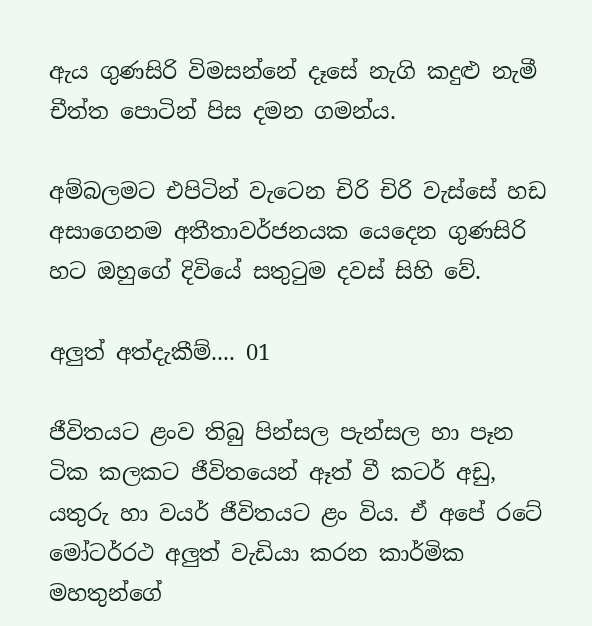ඇය ගුණසිරි විමසන්නේ දෑසේ නැගි කදුළු නැමී චීත්ත පොටින් පිස දමන ගමන්ය.

අම්බලමට එපිටින් වැටෙන චිරි චිරි වැස්සේ හඩ අසාගෙනම අතීතාවර්ජනයක යෙදෙන ගුණසිරි හට ඔහුගේ දිවියේ සතුටුම දවස් සිහි වේ.

අලුත් අත්දැකීම්.... 01

ජීවිතයට ළංව තිබු පින්සල පැන්සල හා පෑන ටික කලකට ජීවිතයෙන් ඈත් වී කටර් අඩු, යතුරු හා වයර් ජීවිතයට ළං විය. ඒ අපේ රටේ මෝටර්රථ අලුත් වැඩියා කරන කාර්මික මහතුන්ගේ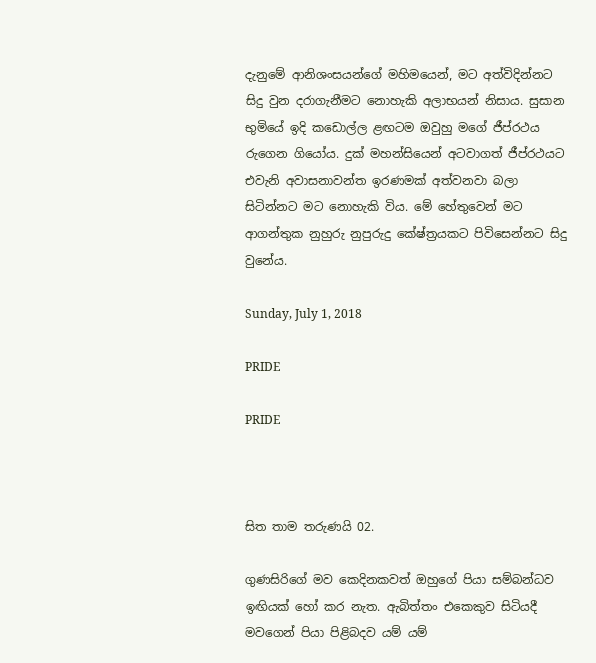දැනුමේ ආනිශංසයන්ගේ මහිමයෙන්, මට අත්විදින්නට සිදු වුන දරාගැනීමට නොහැකි අලාභයන් නිසාය. සුසාන භුමියේ ඉදි කඩොල්ල ළඟටම ඔවුහු මගේ ජීප්රථය රුගෙන ගියෝය. දුක් මහන්සියෙන් අටවාගත් ජීප්රථයට එවැනි අවාසනාවන්ත ඉරණමක් අත්වනවා බලා සිටින්නට මට නොහැකි විය. මේ හේතුවෙන් මට ආගන්තුක නුහුරු නුපුරුදු කේෂ්ත්‍රයකට පිවිසෙන්නට සිදු වුනේය.

Sunday, July 1, 2018

PRIDE

PRIDE



සිත තාම තරුණයි 02.

ගුණසිරිගේ මව කෙදිනකවත් ඔහුගේ පියා සම්බන්ධව ඉඟියක් හෝ කර නැත. ඇබිත්තං එ‍කෙකුව සිටියදී මවගෙන් පියා පිළිබදව යම් යම්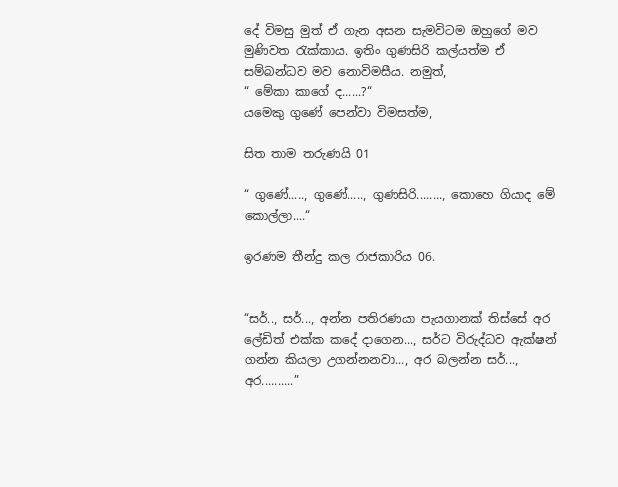දේ විමසු මුත් ඒ ගැන අසන සැමවිටම ඔහුගේ මව මුණිවත රැක්කාය. ඉතිං ගුණසිරි කල්යත්ම ඒ සම්බන්ධව මව නොවිමසීය. නමුත්,
“ මේකා කාගේ ද......?“
යමෙකු ගුණේ පෙන්වා විමසත්ම,

සිත තාම තරුණයි 01

“ ගුණේ....., ගුණේ....., ගුණසිරි........, කොහෙ ගියාද මේ කොල්ලා....“

ඉරණම තීන්දු කල රාජකාරිය 06.


“සර්.., සර්..., අන්න පතිරණයා පැයගානක් තිස්සේ අර ලේඩිත් එක්ක කදේ දාගෙන..., සර්ට විරුද්ධව ඇක්ෂන් ගන්න කියලා උගන්නනවා..., අර බලන්න සර්..., අර..........”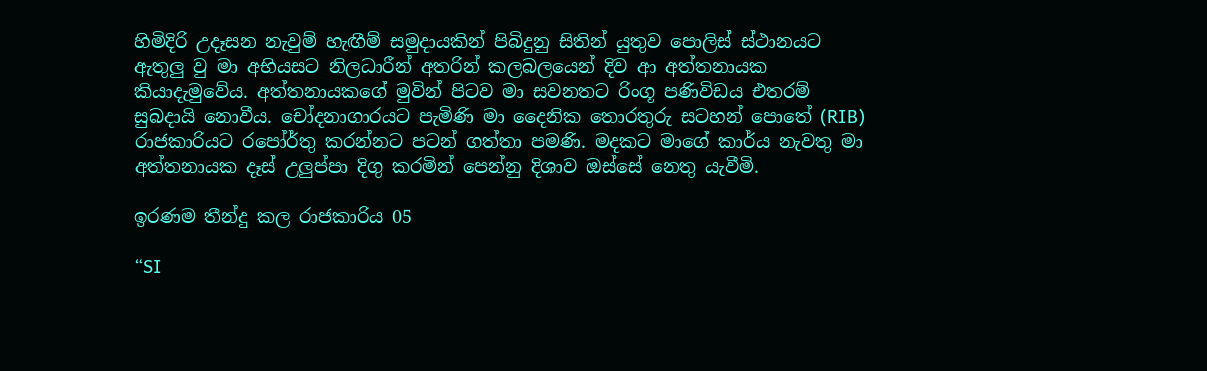හිමිදිරි උදෑසන නැවුම් හැඟීම් සමුදායකින් පිබිදුනු සිතින් යුතුව පොලිස් ස්ථානයට ඇතුලු වු මා අභියසට නිලධාරීන් අතරින් කලබලයෙන් දිව ආ අත්තනායක කියාදැමුවේය. අත්තනායකගේ මුවින් පිටව මා සවනතට රිංගූ පණිවිඩය එතරම් සුබදායි නොවීය. චෝදනාගාරයට පැමිණි මා දෛනික තොරතුරු සටහන් පොතේ (RIB) රාජකාරියට රපෝර්තු කරන්නට පටන් ගත්තා පමණි. මදකට මාගේ කාර්ය නැවතු මා අත්තනායක දෑස් උලුප්පා දිගු කරමින් පෙන්නු දිශාව ඔස්සේ නෙතු යැවීමි.

ඉරණම තීන්දු කල රාජකාරිය 05

“SI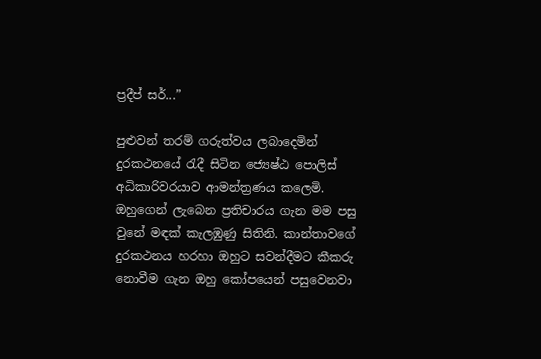ප්‍රදීප් සර්...”

පුළුවන් තරම් ගරුත්වය ලබාදෙමින් දුරකථනයේ රැදී සිටින ජ්‍යෙෂ්ඨ පොලිස් අධිකාරිවරයාව ආමන්ත්‍රණය කලෙමි. ඔහුගෙන් ලැබෙන ප්‍රතිචාරය ගැන මම පසු වුනේ මඳක් කැලඹුණු සිතිනි. කාන්තාවගේ දුරකථනය හරහා ඔහුට සවන්දීමට කීකරු නොවීම ගැන ඔහු කෝපයෙන් පසුවෙනවා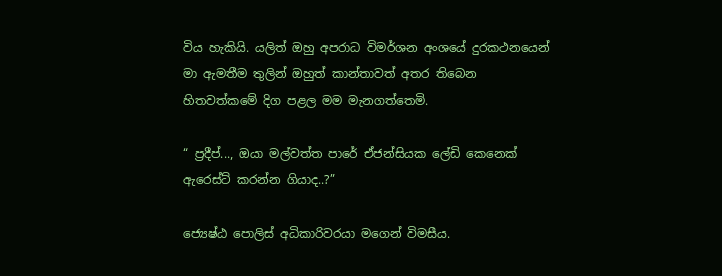විය හැකියි. යලිත් ඔහු අපරාධ විමර්ශන අංශයේ දුරකථනයෙන් මා ඇමතීම තුලින් ඔහුත් කාන්තාවත් අතර තිබෙන හිතවත්කමේ දිග පළල මම මැනගත්තෙමි.

“ ප්‍රදීප්..., ඔයා මල්වත්ත පාරේ ඒජන්සියක ලේඩි කෙනෙක් ඇරෙස්ට් කරන්න ගියාද..?”

ජ්‍යෙෂ්ඨ පොලිස් අධිකාරිවරයා මගෙන් විමසීය.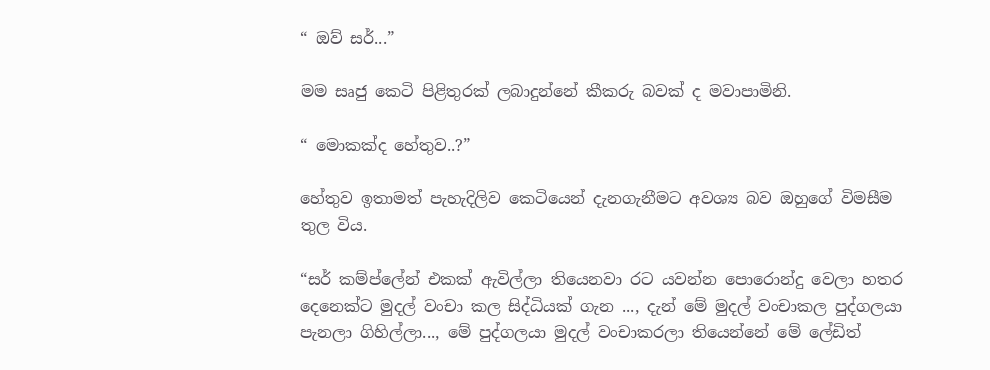“ ඔව් සර්...”

මම සෘජු කෙටි පිළිතුරක් ලබාදුන්නේ කීකරු බවක් ද මවාපාමිනි.

“ මොකක්ද හේතුව..?”

හේතුව ඉතාමත් පැහැදිලිව කෙටියෙන් දැනගැනීමට අවශ්‍ය බව ඔහුගේ විමසීම තුල විය.

“සර් කම්ප්ලේන් එකක් ඇවිල්ලා තියෙනවා රට යවන්න පොරොන්දු වෙලා හතර දෙනෙක්ට මුදල් වංචා කල සිද්ධියක් ගැන ..., දැන් මේ මුදල් වංචාකල පුද්ගලයා පැනලා ගිහිල්ලා..., මේ පුද්ගලයා මුදල් වංචාකරලා තියෙන්නේ මේ ලේඩිත්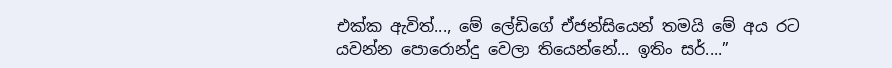එක්ක ඇවිත්..., මේ ලේඩිගේ ඒජන්සියෙන් තමයි මේ අය රට යවන්න පොරොන්දු වෙලා තියෙන්නේ... ඉතිං සර්....”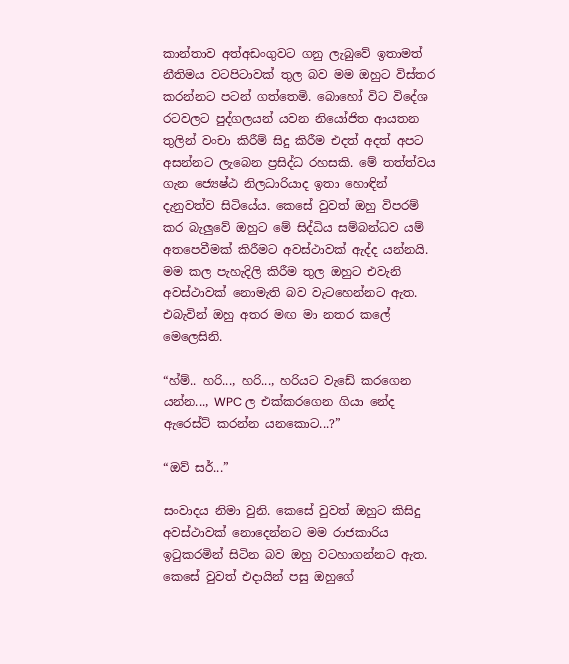කාන්තාව අත්අඩංගුවට ගනු ලැබුවේ ඉතාමත් නීතිමය වටපිටාවක් තුල බව මම ඔහුට විස්තර කරන්නට පටන් ගත්තෙමි. බොහෝ විට විදේශ රටවලට පුද්ගලයන් යවන නියෝජිත ආයතන තුලින් වංචා කිරීම් සිදු කිරීම එදත් අදත් අපට අසන්නට ලැබෙන ප්‍රසිද්ධ රහසකි. මේ තත්ත්වය ගැන ජ්‍යෙෂ්ඨ නිලධාරියාද ඉතා හොඳින් දැනුවත්ව සිටියේය. කෙසේ වුවත් ඔහු විපරම් කර බැලුවේ ඔහුට මේ සිද්ධිය සම්බන්ධව යම් අතපෙවීමක් කිරීමට අවස්ථාවක් ඇද්ද යන්නයි. මම කල පැහැදිලි කිරීම තුල ඔහුට එවැනි අවස්ථාවක් නොමැති බව වැටහෙන්නට ඇත. එබැවින් ඔහු අතර මඟ මා නතර කලේ මෙලෙසිනි.

“හ්ම්.. හරි..., හරි..., හරියට වැඩේ කරගෙන යන්න..., WPC ල එක්කරගෙන ගියා නේද ඇරෙස්ට් කරන්න යනකොට...?”

“ඔව් සර්...”

සංවාදය නිමා වුනි. කෙසේ වුවත් ඔහුට කිසිදු අවස්ථාවක් නොදෙන්නට මම රාජකාරිය ඉටුකරමින් සිටින බව ඔහු වටහාගන්නට ඇත. කෙසේ වුවත් එදායින් පසු ඔහුගේ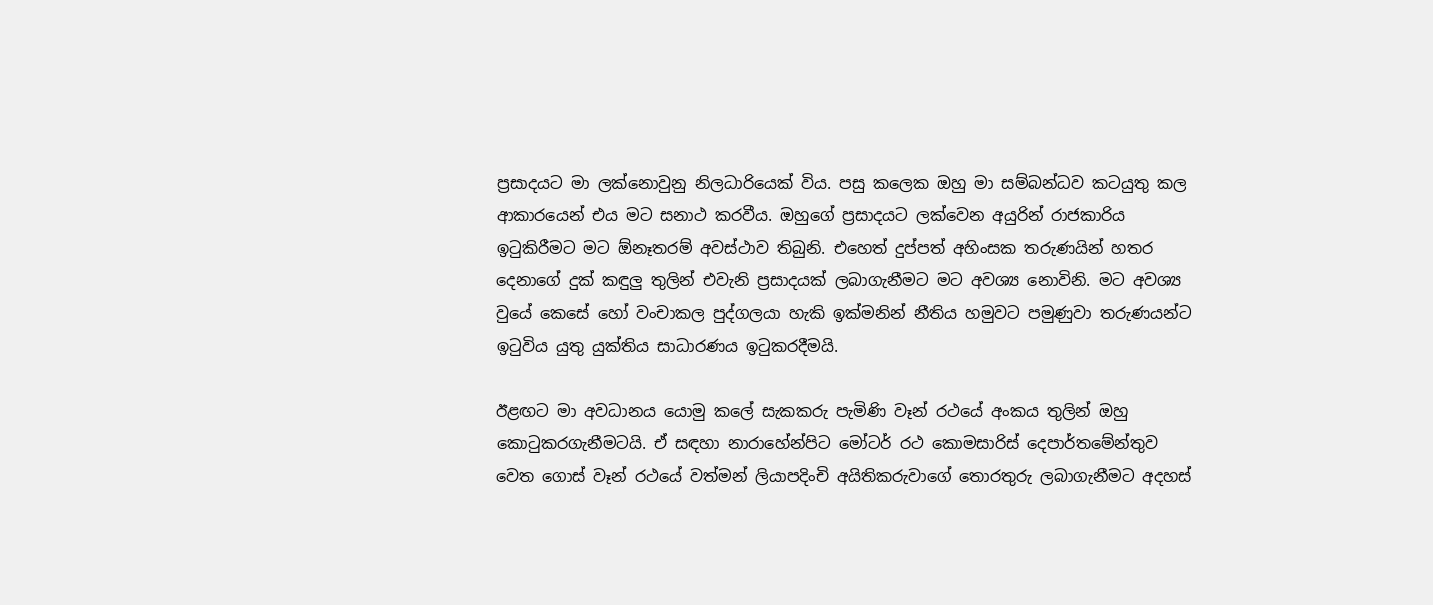ප්‍රසාදයට මා ලක්නොවුනු නිලධාරියෙක් විය. පසු කලෙක ඔහු මා සම්බන්ධව කටයුතු කල ආකාරයෙන් එය මට සනාථ කරවීය. ඔහුගේ ප්‍රසාදයට ලක්වෙන අයුරින් රාජකාරිය ඉටුකිරීමට මට ඕනෑතරම් අවස්ථාව තිබුනි. එහෙත් දුප්පත් අහිංසක තරුණයින් හතර දෙනාගේ දුක් කඳුලු තුලින් එවැනි ප්‍රසාදයක් ලබාගැනීමට මට අවශ්‍ය නොවිනි. මට අවශ්‍ය වුයේ කෙසේ හෝ වංචාකල පුද්ගලයා හැකි ඉක්මනින් නීතිය හමුවට පමුණුවා තරුණයන්ට ඉටුවිය යුතු යුක්තිය සාධාරණය ඉටුකරදීමයි.

ඊළඟට මා අවධානය යොමු කලේ සැකකරු පැමිණි වෑන් රථයේ අංකය තුලින් ඔහු කොටුකරගැනීමටයි. ඒ සඳහා නාරාහේන්පිට මෝටර් රථ කොමසාරිස් දෙපාර්තමේන්තුව වෙත ගොස් වෑන් රථයේ වත්මන් ලියාපදිංචි අයිතිකරුවාගේ තොරතුරු ලබාගැනීමට අදහස්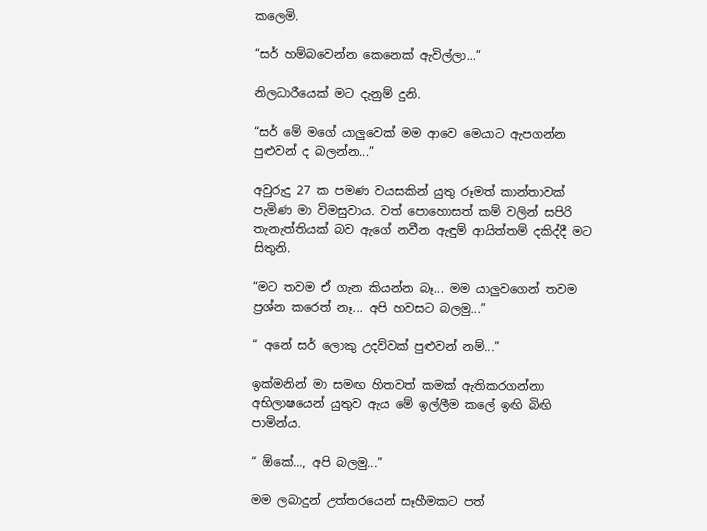කලෙමි.

“සර් හම්බවෙන්න කෙනෙක් ඇවිල්ලා...”

නිලධාරීයෙක් මට දැනුම් දුනි.

“සර් මේ මගේ යාලුවෙක් මම ආවෙ මෙයාට ඇපගන්න පුළුවන් ද බලන්න...”

අවුරුදු 27 ක පමණ වයසකින් යුතු රූමත් කාන්තාවක් පැමිණ මා විමසුවාය. වත් පොහොසත් කම් වලින් සපිරි තැනැත්තියක් බව ඇගේ නවීන ඇඳුම් ආයිත්තම් දකිද්දී මට සිතුනි.

“මට තවම ඒ ගැන කියන්න බෑ... මම යාලුවගෙන් තවම ප්‍රශ්න කරෙත් නෑ... අපි හවසට බලමු...”

“ අනේ සර් ලොකු උදව්වක් පුළුවන් නම්...”

ඉක්මනින් මා සමඟ හිතවත් කමක් ඇතිකරගන්නා අභිලාෂයෙන් යුතුව ඇය මේ ඉල්ලීම කලේ ඉඟි බිඟි පාමින්ය.

“ ඕකේ..., අපි බලමු...”

මම ලබාදුන් උත්තරයෙන් සෑහීමකට පත්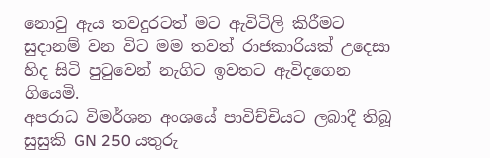නොවු ඇය තවදුරටත් මට ඇවිටිලි කිරීමට සුදානම් වන විට මම තවත් රාජකාරියක් උදෙසා හිද සිටි පුටුවෙන් නැගිට ඉවතට ඇවිදගෙන ගියෙමි.
අපරාධ විමර්ශන අංශයේ පාවිච්චියට ලබාදී තිබූ සුසුකි GN 250 යතුරු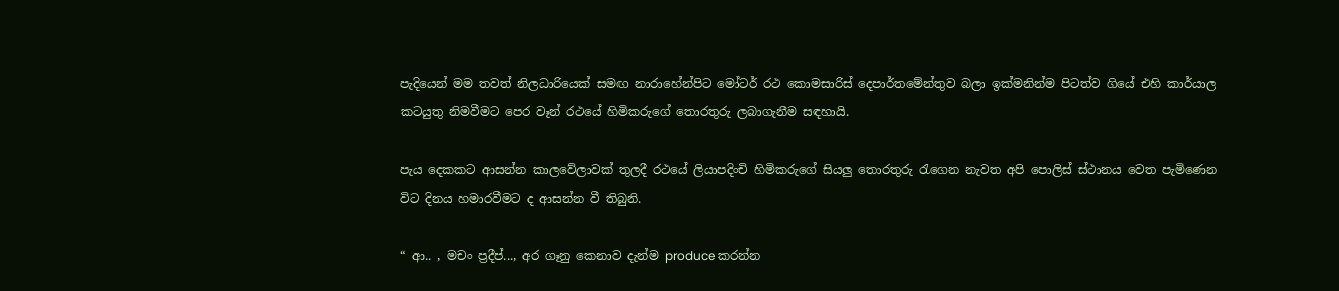පැදියෙන් මම තවත් නිලධාරියෙක් සමඟ නාරාහේන්පිට මෝටර් රථ කොමසාරිස් දෙපාර්තමේන්තුව බලා ඉක්මනින්ම පිටත්ව ගියේ එහි කාර්යාල කටයුතු නිමවීමට පෙර වෑන් රථයේ හිමිකරුගේ තොරතුරු ලබාගැනීම සඳහායි.

පැය දෙකකට ආසන්න කාලවේලාවක් තුලදී රථයේ ලියාපදිංචි හිමිකරුගේ සියලු තොරතුරු රැගෙන නැවත අපි පොලිස් ස්ථානය වෙත පැමිණෙන විට දිනය හමාරවීමට ද ආසන්න වී තිබුනි.

“ ආ.. , මචං ප්‍රදීප්..., අර ගෑනු කෙනාව දැන්ම produce කරන්න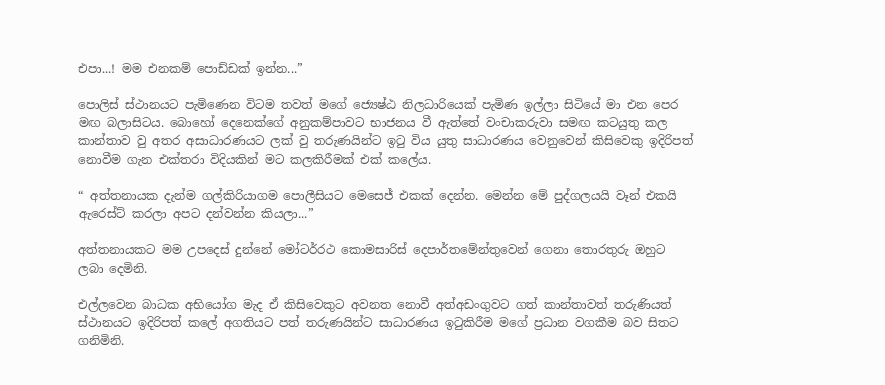එපා...! මම එනකම් පොඩ්ඩක් ඉන්න...”

පොලිස් ස්ථානයට පැමිණෙන විටම තවත් මගේ ජ්‍යෙෂ්ඨ නිලධාරියෙක් පැමිණ ඉල්ලා සිටියේ මා එන පෙර මඟ බලාසිටය. බොහෝ දෙනෙක්ගේ අනුකම්පාවට භාජනය වී ඇත්තේ වංචාකරුවා සමඟ කටයුතු කල කාන්තාව වු අතර අසාධාරණයට ලක් වු තරුණයින්ට ඉටු විය යුතු සාධාරණය වෙනුවෙන් කිසිවෙකු ඉදිරිපත් නොවීම ගැන එක්තරා විදියකින් මට කලකිරීමක් එක් කලේය.

“ අත්තනායක දැන්ම ගල්කිරියාගම පොලීසියට මෙසෙජ් එකක් දෙන්න. මෙන්න මේ පුද්ගලයයි වෑන් එකයි ඇරෙස්ට් කරලා අපට දන්වන්න කියලා...”

අත්තනායකට මම උපදෙස් දුන්නේ මෝටර්රථ කොමසාරිස් දෙපාර්තමේන්තුවෙන් ගෙනා තොරතුරු ඔහුට ලබා දෙමිනි.

එල්ලවෙන බාධක අභියෝග මැද ඒ කිසිවෙකුට අවනත නොවී අත්අඩංගුවට ගත් කාන්තාවත් තරුණියත් ස්ථානයට ඉදිරිපත් කලේ අගතියට පත් තරුණයින්ට සාධාරණය ඉටුකිරීම මගේ ප්‍රධාන වගකීම බව සිතට ගනිමිනි.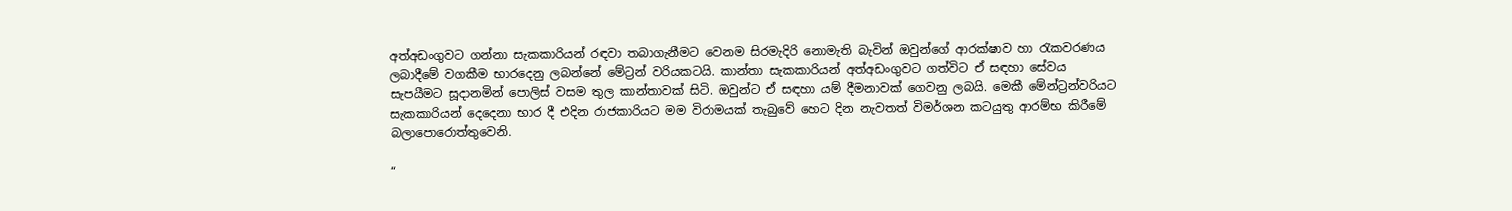අත්අඩංගුවට ගන්නා සැකකාරියන් රඳවා තබාගැනීමට වෙනම සිරමැදිරි නොමැති බැවින් ඔවුන්ගේ ආරක්ෂාව හා රැකවරණය ලබාදීමේ වගකීම භාරදෙනු ලබන්නේ මේට්‍රන් වරියකටයි. කාන්තා සැකකාරියන් අත්අඩංගුවට ගත්විට ඒ සඳහා සේවය සැපයීමට සූදානමින් පොලිස් වසම තුල කාන්තාවක් සිටි. ඔවුන්ට ඒ සඳහා යම් දීමනාවක් ගෙවනු ලබයි. මෙකී මේන්ට්‍රන්වරියට සැකකාරියන් දෙදෙනා භාර දී එදින රාජකාරියට මම විරාමයක් තැබුවේ හෙට දින නැවතත් විමර්ශන කටයුතු ආරම්භ කිරීමේ බලාපොරොත්තුවෙනි.

“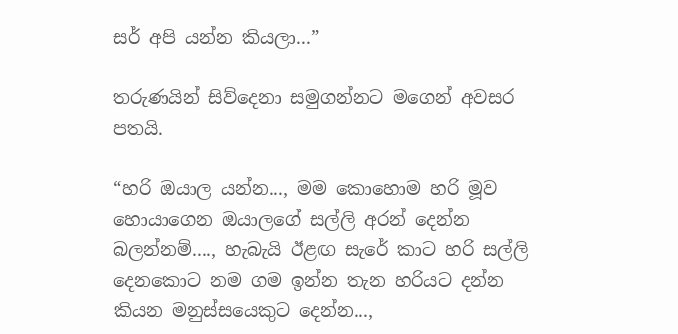සර් අපි යන්න කියලා...”

තරුණයින් සිව්දෙනා සමුගන්නට මගෙන් අවසර පතයි.

“හරි ඔයාල යන්න..., මම කොහොම හරි මූව හොයාගෙන ඔයාලගේ සල්ලි අරන් දෙන්න බලන්නම්...., හැබැයි ඊළඟ සැරේ කාට හරි සල්ලි දෙනකොට නම ගම ඉන්න තැන හරියට දන්න කියන මනුස්සයෙකුට දෙන්න...,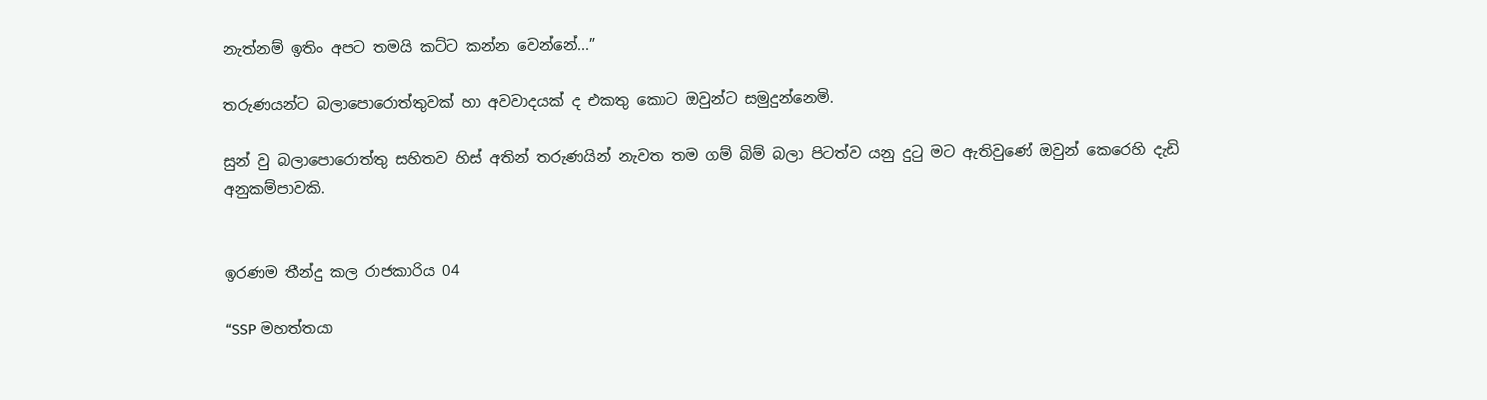නැත්නම් ඉතිං අපට තමයි කට්ට කන්න වෙන්නේ...”

තරුණයන්ට බලාපොරොත්තුවක් හා අවවාදයක් ද එකතු කොට ඔවුන්ට සමුදුන්නෙමි.

සුන් වු බලාපොරොත්තු සහිතව හිස් අතින් තරුණයින් නැවත තම ගම් බිම් බලා පිටත්ව යනු දුටු මට ඇතිවුණේ ඔවුන් කෙරෙහි දැඩි අනුකම්පාවකි.


ඉරණම තීන්දු කල රාජකාරිය 04

“SSP මහත්තයා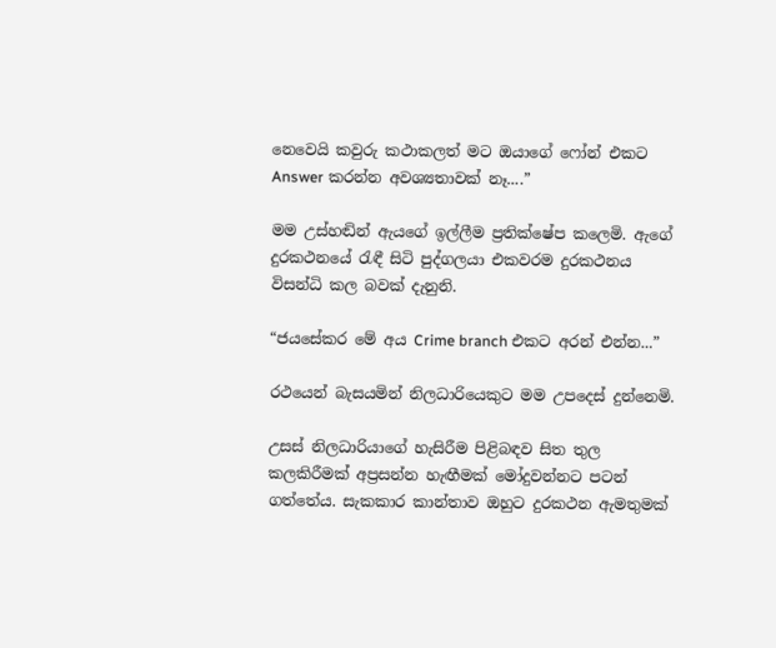නෙවෙයි කවුරු කථාකලත් මට ඔයාගේ ෆෝන් එකට Answer කරන්න අවශ්‍යතාවක් නෑ....”

මම උස්හඬින් ඇයගේ ඉල්ලීම ප්‍රතික්ෂේප කලෙමි. ඇගේ දුරකථනයේ රැඳී සිටි පුද්ගලයා එකවරම දුරකථනය විසන්ධි කල බවක් දැනුනි.

“ජයසේකර මේ අය Crime branch එකට අරන් එන්න...”

රථයෙන් බැසයමින් නිලධාරියෙකුට මම උපදෙස් දුන්නෙමි.

උසස් නිලධාරියාගේ හැසිරීම පිළිබඳව සිත තුල කලකිරීමක් අප්‍රසන්න හැඟීමක් මෝදුවන්නට පටන් ගත්තේය. සැකකාර කාන්තාව ඔහුට දුරකථන ඇමතුමක්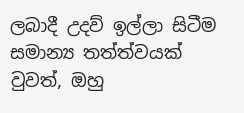ලබාදී උදව් ඉල්ලා සිටීම සමාන්‍ය තත්ත්වයක් වුවත්, ඔහු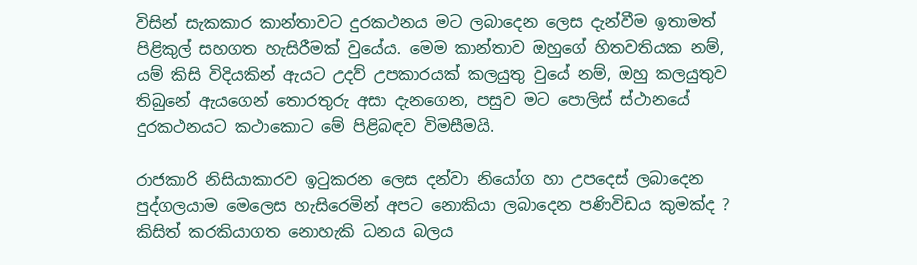විසින් සැකකාර කාන්තාවට දුරකථනය මට ලබාදෙන ලෙස දැන්වීම ඉතාමත් පිළිකුල් සහගත හැසිරීමක් වුයේය. මෙම කාන්තාව ඔහුගේ හිතවතියක නම්, යම් කිසි විදියකින් ඇයට උදව් උපකාරයක් කලයුතු වුයේ නම්, ඔහු කලයුතුව තිබුනේ ඇයගෙන් තොරතුරු අසා දැනගෙන, පසුව මට පොලිස් ස්ථානයේ දුරකථනයට කථාකොට මේ පිළිබඳව විමසීමයි.

රාජකාරි නිසියාකාරව ඉටුකරන ලෙස දන්වා නියෝග හා උපදෙස් ලබාදෙන පුද්ගලයාම මෙලෙස හැසිරෙමින් අපට නොකියා ලබාදෙන පණිවිඩය කුමක්ද ? කිසිත් කරකියාගත නොහැකි ධනය බලය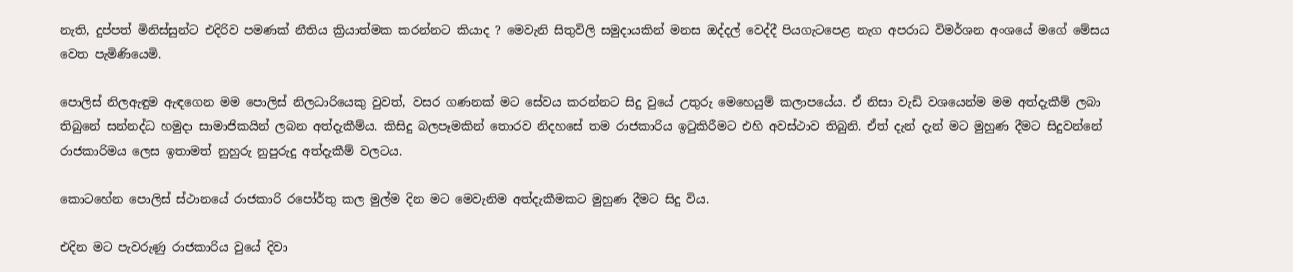නැති, දුප්පත් මිනිස්සුන්ට එදිරිව පමණක් නීතිය ක්‍රියාත්මක කරන්නට කියාද ? මෙවැනි සිතුවිලි සමුදායකින් මනස ඔද්දල් වෙද්දී පියගැටපෙළ නැග අපරාධ විමර්ශන අංශයේ මගේ මේසය වෙත පැමිණියෙමි.

පොලිස් නිලඇඳුම ඇඳගෙන මම පොලිස් නිලධාරියෙකු වුවත්, වසර ගණනක් මට සේවය කරන්නට සිදු වුයේ උතුරු මෙහෙයුම් කලාපයේය. ඒ නිසා වැඩි වශයෙන්ම මම අත්දැකීම් ලබා තිබුනේ සන්නද්ධ හමුදා සාමාජිකයින් ලබන අත්දැකීම්ය. කිසිදු බලපෑමකින් තොරව නිදහසේ තම රාජකාරිය ඉටුකිරීමට එහි අවස්ථාව තිබුනි. ඒත් දැන් දැන් මට මුහුණ දීමට සිදුවන්නේ රාජකාරිමය ලෙස ඉතාමත් නුහුරු නුපුරුදු අත්දැකීම් වලටය.

කොටහේන පොලිස් ස්ථානයේ රාජකාරි රපෝර්තු කල මුල්ම දින මට මෙවැනිම අත්දැකීමකට මුහුණ දීමට සිදු විය.

එදින මට පැවරුණු රාජකාරිය වුයේ දිවා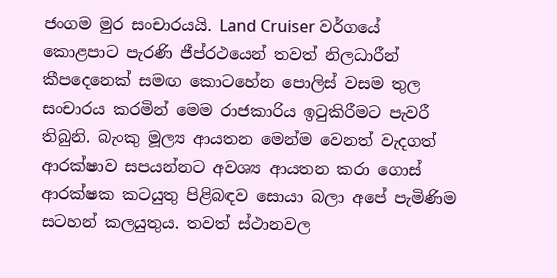ජංගම මුර සංචාරයයි. Land Cruiser වර්ගයේ කොළපාට පැරණි ජීප්රථයෙන් තවත් නිලධාරීන් කීපදෙනෙක් සමඟ කොටහේන පොලිස් වසම තුල සංචාරය කරමින් මෙම රාජකාරිය ඉටුකිරීමට පැවරී තිබුනි. බැංකු මූල්‍ය ආයතන මෙන්ම වෙනත් වැදගත් ආරක්ෂාව සපයන්නට අවශ්‍ය ආයතන කරා ගොස් ආරක්ෂක කටයුතු පිළිබඳව සොයා බලා අපේ පැමිණිම සටහන් කලයුතුය. තවත් ස්ථානවල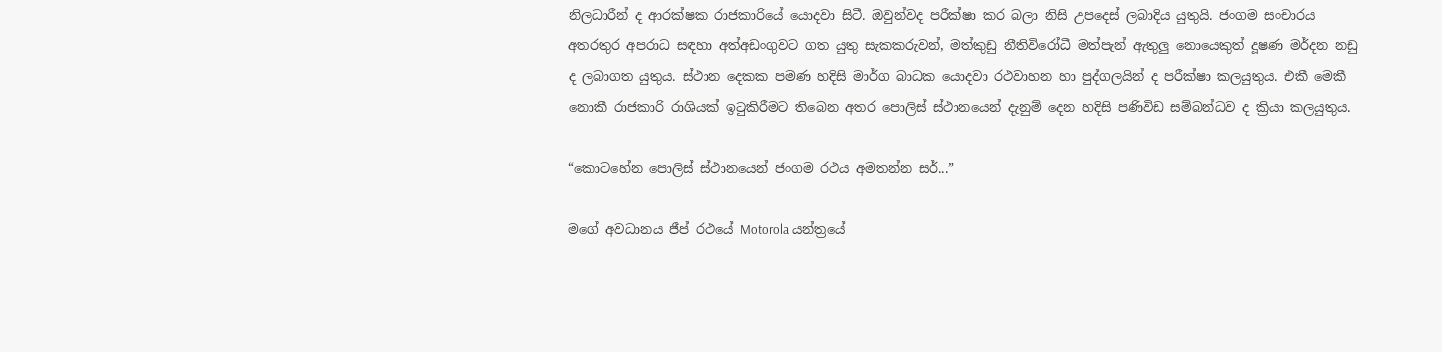නිලධාරීන් ද ආරක්ෂක රාජකාරියේ යොදවා සිටී. ඔවුන්වද පරීක්ෂා කර බලා නිසි උපදෙස් ලබාදිය යුතුයි. ජංගම සංචාරය අතරතුර අපරාධ සඳහා අත්අඩංගුවට ගත යුතු සැකකරුවන්, මත්කුඩු නීතිවිරෝධී මත්පැන් ඇතුලු නොයෙකුත් දූෂණ මර්දන නඩු ද ලබාගත යුතුය. ස්ථාන දෙකක පමණ හදිසි මාර්ග බාධක යොදවා රථවාහන හා පුද්ගලයින් ද පරීක්ෂා කලයුතුය. එකී මෙකී නොකී රාජකාරි රාශියක් ඉටුකිරීමට තිබෙන අතර පොලිස් ස්ථානයෙන් දැනුම් දෙන හදිසි පණිවිඩ සම්බන්ධව ද ක්‍රියා කලයුතුය.

“කොටහේන පොලිස් ස්ථානයෙන් ජංගම රථය අමතන්න සර්...”

මගේ අවධානය ජීප් රථයේ Motorola යන්ත්‍රයේ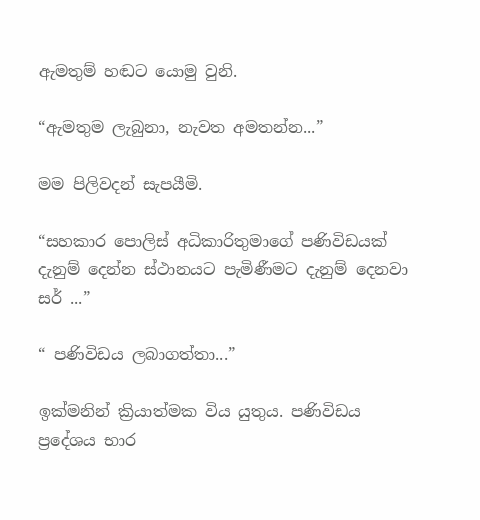ඇමතුම් හඬට යොමු වුනි.

“ඇමතුම ලැබුනා, නැවත අමතන්න...”

මම පිලිවදන් සැපයීමි.

“සහකාර පොලිස් අධිකාරිතුමාගේ පණිවිඩයක් දැනුම් දෙන්න ස්ථානයට පැමිණීමට දැනුම් දෙනවා සර් ...”

“ පණිවිඩය ලබාගත්තා...”

ඉක්මනින් ක්‍රියාත්මක විය යුතුය. පණිවිඩය ප්‍රදේශය භාර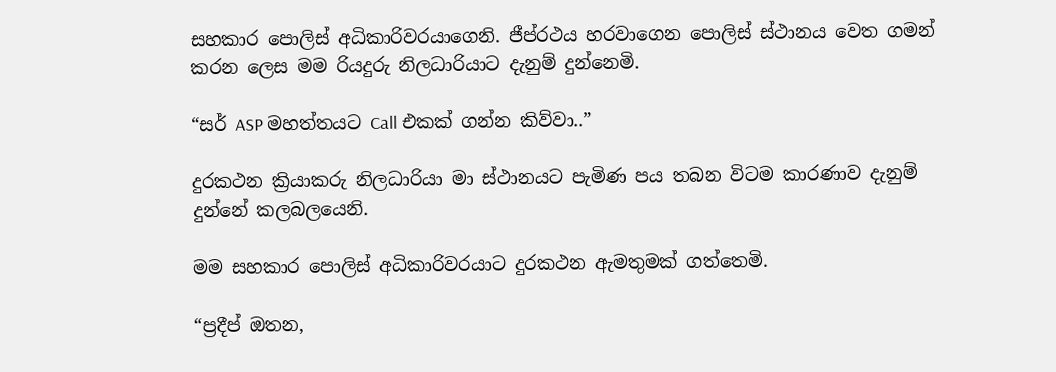සහකාර පොලිස් අධිකාරිවරයාගෙනි. ජීප්රථය හරවාගෙන පොලිස් ස්ථානය වෙත ගමන් කරන ලෙස මම රියදුරු නිලධාරියාට දැනුම් දුන්නෙමි.

“සර් ASP මහත්තයට Call එකක් ගන්න කිව්වා..”

දුරකථන ක්‍රියාකරු නිලධාරියා මා ස්ථානයට පැමිණ පය තබන විටම කාරණාව දැනුම් දුන්නේ කලබලයෙනි.

මම සහකාර පොලිස් අධිකාරිවරයාට දුරකථන ඇමතුමක් ගත්තෙමි.

“ප්‍රදීප් ඔතන,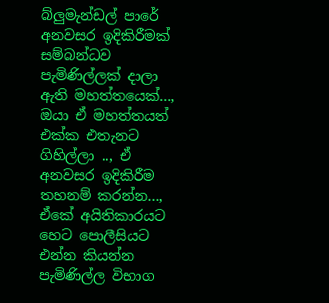බ්ලුමැන්ඩල් පාරේ අනවසර ඉදිකිරීමක් සම්බන්ධව පැමිණිල්ලක් දාලා ඇති මහත්තයෙක්..., ඔයා ඒ මහත්තයත් එක්ක එතැනට ගිහිල්ලා .., ඒ අනවසර ඉදිකිරීම තහනම් කරන්න..., ඒකේ අයිතිකාරයට හෙට පොලීසියට එන්න කියන්න පැමිණිල්ල විභාග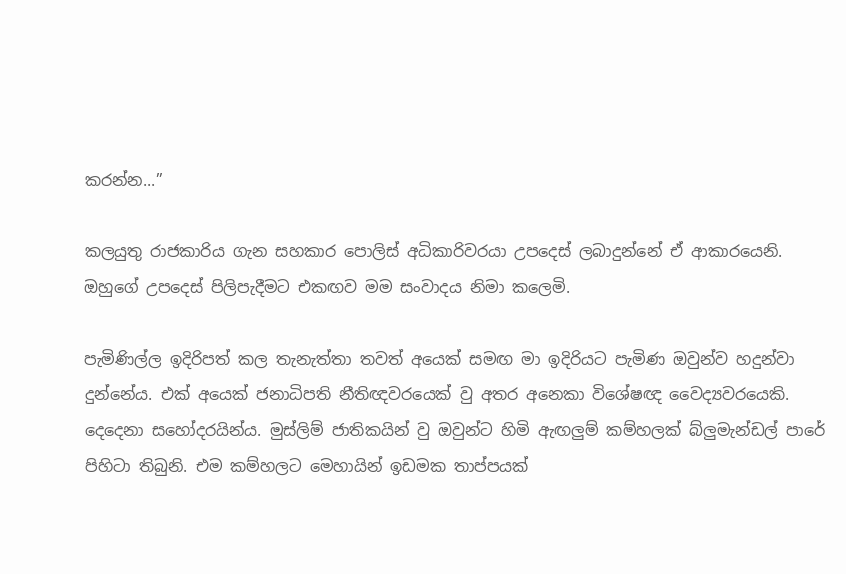කරන්න...”

කලයුතු රාජකාරිය ගැන සහකාර පොලිස් අධිකාරිවරයා උපදෙස් ලබාදුන්නේ ඒ ආකාරයෙනි. ඔහුගේ උපදෙස් පිලිපැදීමට එකඟව මම සංවාදය නිමා කලෙමි.

පැමිණිල්ල ඉදිරිපත් කල තැනැත්තා තවත් අයෙක් සමඟ මා ඉදිරියට පැමිණ ඔවුන්ව හදුන්වා දුන්නේය. එක් අයෙක් ජනාධිපති නීතිඥවරයෙක් වු අතර අනෙකා විශේෂඥ වෛද්‍යවරයෙකි. දෙදෙනා සහෝදරයින්ය. මුස්ලිම් ජාතිකයින් වු ඔවුන්ට හිමි ඇඟලුම් කම්හලක් බ්ලුමැන්ඩල් පාරේ පිහිටා තිබුනි. එම කම්හලට මෙහායින් ඉඩමක තාප්පයක්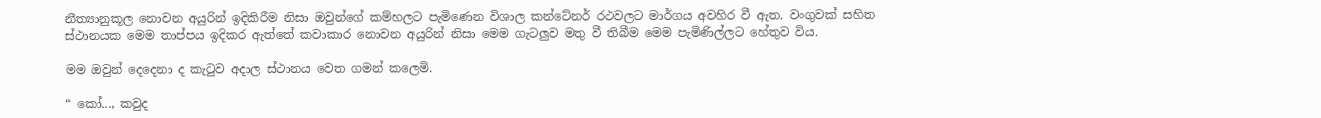නීත්‍යානුකූල නොවන අයුරින් ඉදිකිරීම නිසා ඔවුන්ගේ කම්හලට පැමිණෙන විශාල කන්ටේනර් රථවලට මාර්ගය අවහිර වී ඇත. වංගුවක් සහිත ස්ථානයක මෙම තාප්පය ඉදිකර ඇත්තේ කවාකාර නොවන අයුරින් නිසා මෙම ගැටලුව මතු වී තිබීම මෙම පැමිණිල්ලට හේතුව විය.

මම ඔවුන් දෙදෙනා ද කැටුව අදාල ස්ථානය වෙත ගමන් කලෙමි.

“ කෝ..., කවුද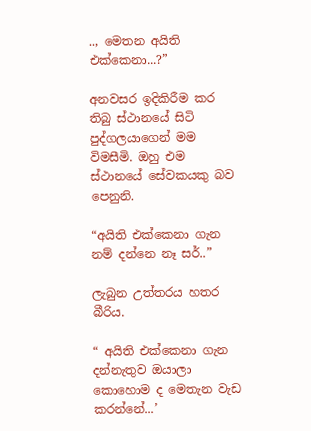.., මෙතන අයිති එක්කෙනා...?”

අනවසර ඉදිකිරීම කර තිබු ස්ථානයේ සිටි පුද්ගලයාගෙන් මම විමසීමි. ඔහු එම ස්ථානයේ සේවකයකු බව පෙනුනි.

“අයිති එක්කෙනා ගැන නම් දන්නෙ නෑ සර්..”

ලැබුන උත්තරය හතර බීරිය.

“ අයිති එක්කෙනා ගැන දන්නැතුව ඔයාලා කොහොම ද මෙතැන වැඩ කරන්නේ...’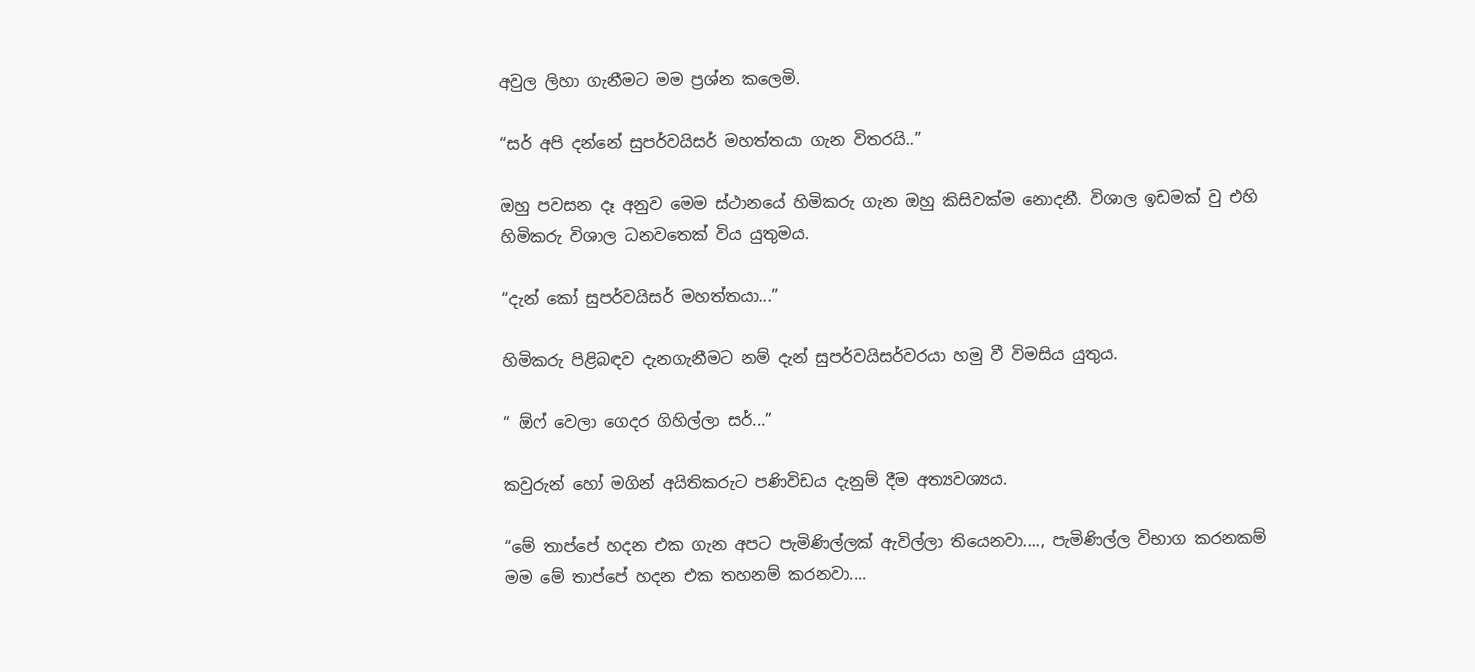අවුල ලිහා ගැනීමට මම ප්‍රශ්න කලෙමි.

“සර් අපි දන්නේ සුපර්වයිසර් මහත්තයා ගැන විතරයි..”

ඔහු පවසන දෑ අනුව මෙම ස්ථානයේ හිමිකරු ගැන ඔහු කිසිවක්ම නොදනී. විශාල ඉඩමක් වු එහි හිමිකරු විශාල ධනවතෙක් විය යුතුමය.

“දැන් කෝ සුපර්වයිසර් මහත්තයා...”

හිමිකරු පිළිබඳව දැනගැනීමට නම් දැන් සුපර්වයිසර්වරයා හමු වී විමසිය යුතුය.

“ ඕෆ් වෙලා ගෙදර ගිහිල්ලා සර්...”

කවුරුන් හෝ මගින් අයිතිකරුට පණිවිඩය දැනුම් දීම අත්‍යවශ්‍යය.

“මේ තාප්පේ හදන එක ගැන අපට පැමිණිල්ලක් ඇවිල්ලා තියෙනවා...., පැමිණිල්ල විභාග කරනකම් මම මේ තාප්පේ හදන එක තහනම් කරනවා....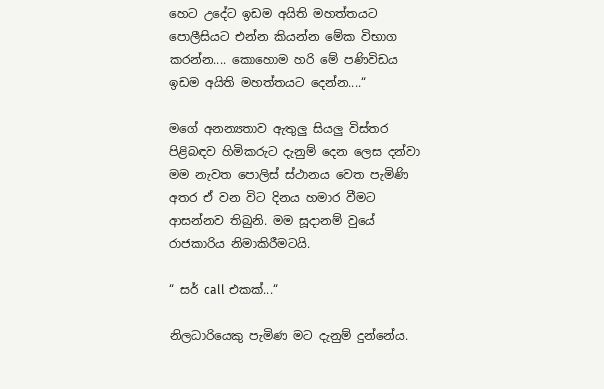හෙට උදේට ඉඩම අයිති මහත්තයට පොලීසියට එන්න කියන්න මේක විභාග කරන්න.... කොහොම හරි මේ පණිවිඩය ඉඩම අයිති මහත්තයට දෙන්න....“

මගේ අනන්‍යතාව ඇතුලු සියලු විස්තර පිළිබඳව හිමිකරුට දැනුම් දෙන ලෙස දන්වා මම නැවත පොලිස් ස්ථානය වෙත පැමිණි අතර ඒ වන විට දිනය හමාර වීමට ආසන්නව තිබුනි. මම සූදානම් වුයේ රාජකාරිය නිමාකිරීමටයි.

“ සර් call එකක්...“

නිලධාරියෙකු පැමිණ මට දැනුම් දුන්නේය.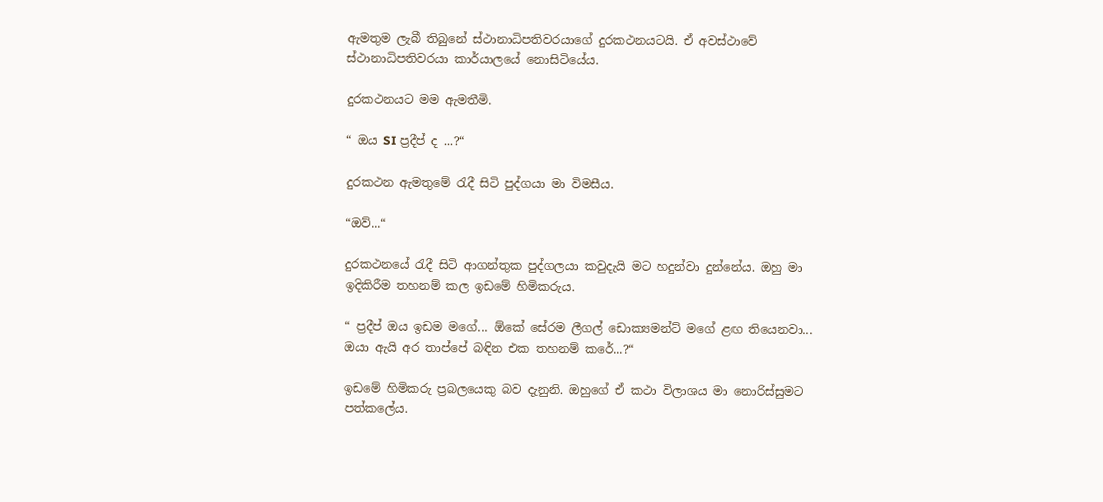ඇමතුම ලැබී තිබුනේ ස්ථානාධිපතිවරයාගේ දුරකථනයටයි. ඒ අවස්ථාවේ ස්ථානාධිපතිවරයා කාර්යාලයේ නොසිටියේය.

දුරකථනයට මම ඇමතීමි.

“ ඔය SI ප්‍රදීප් ද ...?“

දුරකථන ඇමතුමේ රැදී සිටි පුද්ගයා මා විමසීය.

“ඔව්...“

දුරකථනයේ රැදී සිටි ආගන්තුක පුද්ගලයා කවුදැයි මට හදුන්වා දුන්නේය. ඔහු මා ඉදිකිරීම තහනම් කල ඉඩමේ හිමිකරුය.

“ ප්‍රදීප් ඔය ඉඩම මගේ... ඕකේ සේරම ලීගල් ඩොක්‍යමන්ට් මගේ ළඟ තියෙනවා... ඔයා ඇයි අර තාප්පේ බඳින එක තහනම් කරේ...?“

ඉඩමේ හිමිකරු ප්‍රබලයෙකු බව දැනුනි. ඔහුගේ ඒ කථා විලාශය මා නොරිස්සුමට පත්කලේය.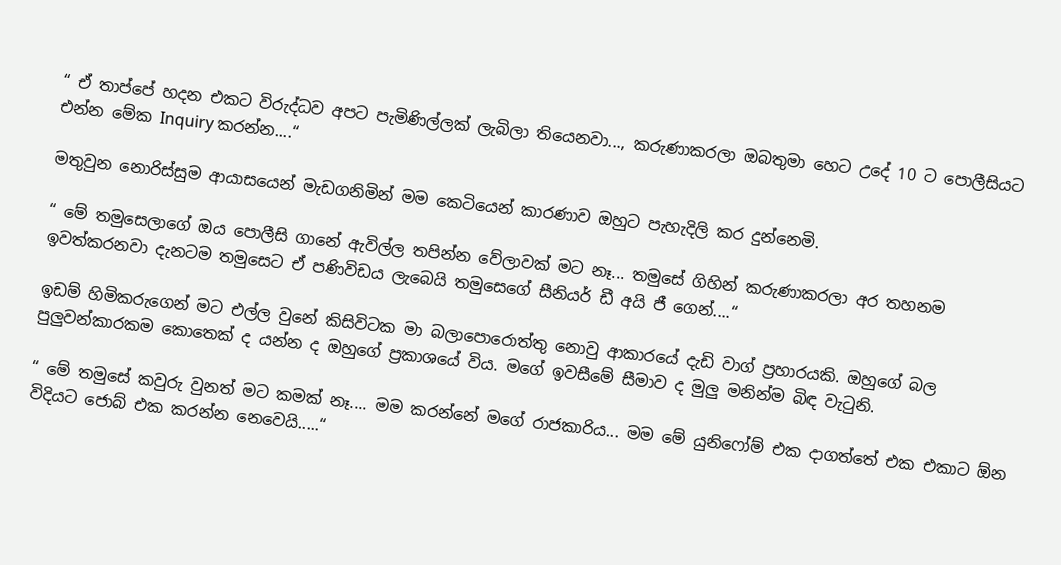“ ඒ තාප්පේ හදන එකට විරුද්ධව අපට පැමිණිල්ලක් ලැබිලා තියෙනවා..., කරුණාකරලා ඔබතුමා හෙට උදේ 10 ට පොලීසියට එන්න මේක Inquiry කරන්න....“

මතුවුන නොරිස්සුම ආයාසයෙන් මැඩගනිමින් මම කෙටියෙන් කාරණාව ඔහුට පැහැදිලි කර දුන්නෙමි.

“ මේ තමුසෙලාගේ ඔය පොලීසි ගානේ ඇවිල්ල තපින්න වේලාවක් මට නෑ... තමුසේ ගිහින් කරුණාකරලා අර තහනම ඉවත්කරනවා දැනටම තමුසෙට ඒ පණිවිඩය ලැබෙයි තමුසෙගේ සීනියර් ඩී අයි ජී ගෙන්....“

ඉඩම් හිමිකරුගෙන් මට එල්ල වුනේ කිසිවිටක මා බලාපොරොත්තු නොවු ආකාරයේ දැඩි වාග් ප්‍රහාරයකි. ඔහුගේ බල පුලුවන්කාරකම කොතෙක් ද යන්න ද ඔහුගේ ප්‍රකාශයේ විය. මගේ ඉවසීමේ සීමාව ද මුලු මනින්ම බිඳ වැටුනි.

“ මේ තමුසේ කවුරු වුනත් මට කමක් නෑ.... මම කරන්නේ මගේ රාජකාරිය... මම මේ යුනිෆෝම් එක දාගත්තේ එක එකාට ඕන විදියට ජොබ් එක කරන්න නෙවෙයි.....“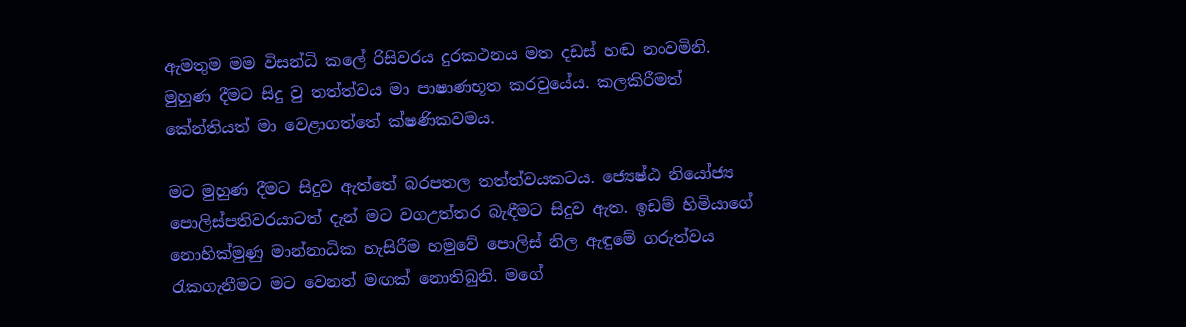ඇමතුම මම විසන්ධි කලේ රිසිවරය දුරකථනය මත දඩස් හඬ නංවමිනි. මුහුණ දීමට සිදු වු තත්ත්වය මා පාෂාණභූත කරවුයේය. කලකිරීමත් කේන්තියත් මා වෙළාගත්තේ ක්ෂණිකවමය.

මට මුහුණ දීමට සිදුව ඇත්තේ බරපතල තත්ත්වයකටය. ජ්‍යෙෂ්ඨ නියෝජ්‍ය පොලිස්පතිවරයාටත් දැන් මට වගඋත්තර බැඳීමට සිදුව ඇත. ඉඩම් හිමියාගේ නොහික්මුණු මාන්නාධික හැසිරීම හමුවේ පොලිස් නිල ඇඳුමේ ගරුත්වය රැකගැනීමට මට වෙනත් මඟක් නොතිබුනි. මගේ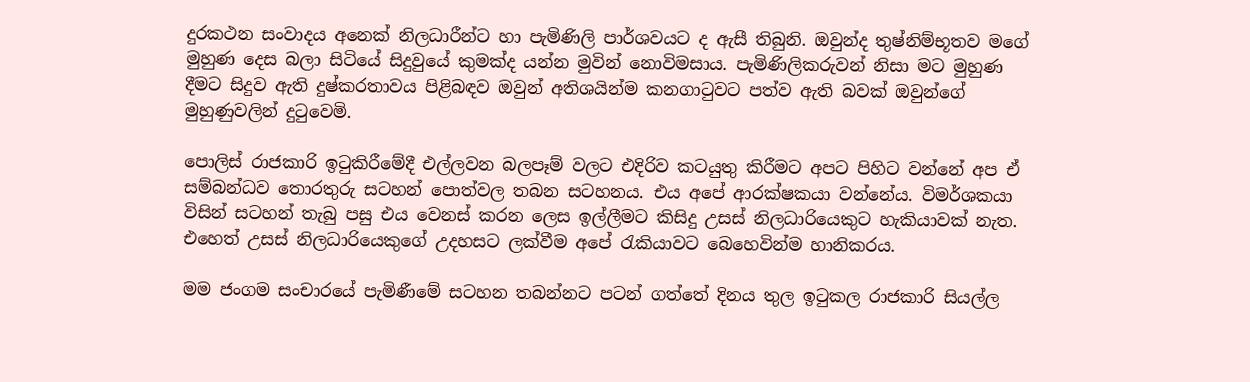දුරකථන සංවාදය අනෙක් නිලධාරීන්ට හා පැමිණිලි පාර්ශවයට ද ඇසී තිබුනි. ඔවුන්ද තුෂ්නිම්භූතව මගේ මුහුණ දෙස බලා සිටියේ සිදුවුයේ කුමක්ද යන්න මුවින් නොවිමසාය. පැමිණිලිකරුවන් නිසා මට මුහුණ දීමට සිදුව ඇති දුෂ්කරතාවය පිළිබඳව ඔවුන් අතිශයින්ම කනගාටුවට පත්ව ඇති බවක් ඔවුන්ගේ මුහුණුවලින් දුටුවෙමි.

පොලිස් රාජකාරි ඉටුකිරීමේදී එල්ලවන බලපෑම් වලට එදිරිව කටයුතු කිරීමට අපට පිහිට වන්නේ අප ඒ සම්බන්ධව තොරතුරු සටහන් පොත්වල තබන සටහනය. එය අපේ ආරක්ෂකයා වන්නේය. විමර්ශකයා විසින් සටහන් තැබු පසු එය වෙනස් කරන ලෙස ඉල්ලීමට කිසිදු උසස් නිලධාරියෙකුට හැකියාවක් නැත. එහෙත් උසස් නිලධාරියෙකුගේ උදහසට ලක්වීම අපේ රැකියාවට බෙහෙවින්ම හානිකරය.

මම ජංගම සංචාරයේ පැමිණීමේ සටහන තබන්නට පටන් ගත්තේ දිනය තුල ඉටුකල රාජකාරි සියල්ල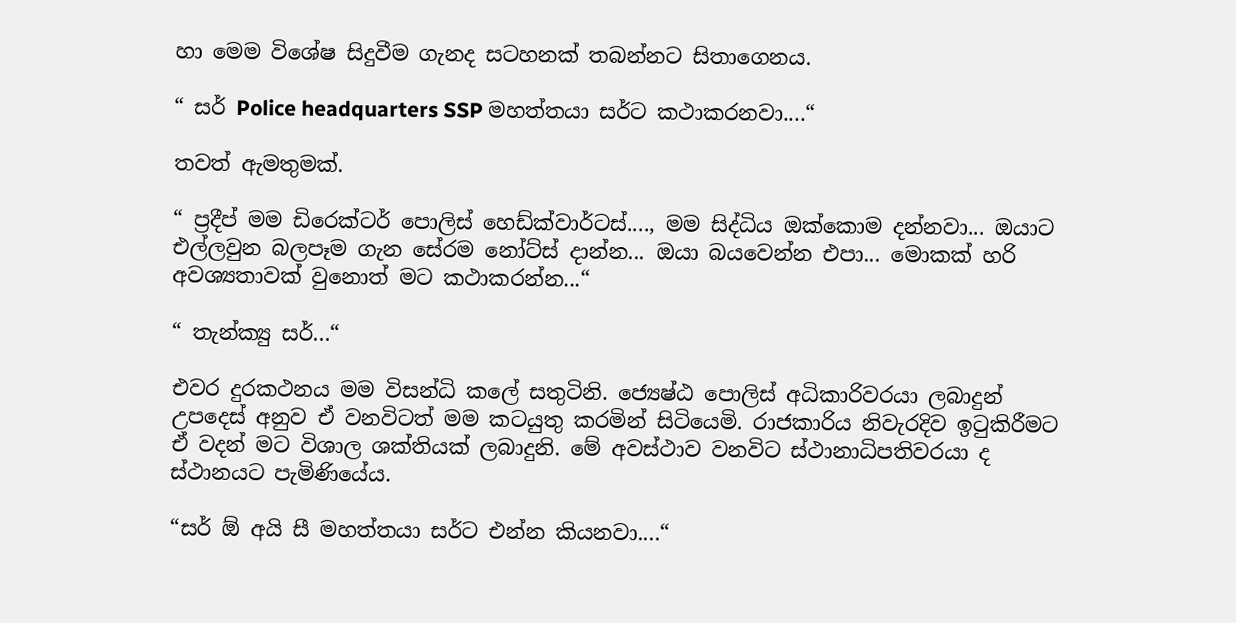හා මෙම විශේෂ සිදුවීම ගැනද සටහනක් තබන්නට සිතාගෙනය.

“ සර් Police headquarters SSP මහත්තයා සර්ට කථාකරනවා....“

තවත් ඇමතුමක්.

“ ප්‍රදීප් මම ඩිරෙක්ටර් පොලිස් හෙඩ්ක්වාර්ටස්...., මම සිද්ධිය ඔක්කොම දන්නවා... ඔයාට එල්ලවුන බලපෑම ගැන සේරම නෝට්ස් දාන්න... ඔයා බයවෙන්න එපා... මොකක් හරි අවශ්‍යතාවක් වුනොත් මට කථාකරන්න...“

“ තැන්ක්‍යු සර්...“

එවර දුරකථනය මම විසන්ධි කලේ සතුටිනි. ජ්‍යෙෂ්ඨ පොලිස් අධිකාරිවරයා ලබාදුන් උපදෙස් අනුව ඒ වනවිටත් මම කටයුතු කරමින් සිටියෙමි. රාජකාරිය නිවැරදිව ඉටුකිරීමට ඒ වදන් මට විශාල ශක්තියක් ලබාදුනි. මේ අවස්ථාව වනවිට ස්ථානාධිපතිවරයා ද ස්ථානයට පැමිණියේය.

“සර් ඕ අයි සී මහත්තයා සර්ට එන්න කියනවා....“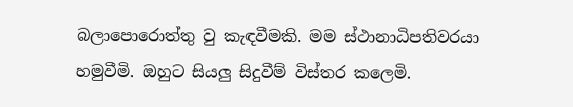බලාපොරොත්තු වු කැඳවීමකි. මම ස්ථානාධිපතිවරයා හමුවීමි. ඔහුට සියලු සිදුවීම් විස්තර කලෙමි.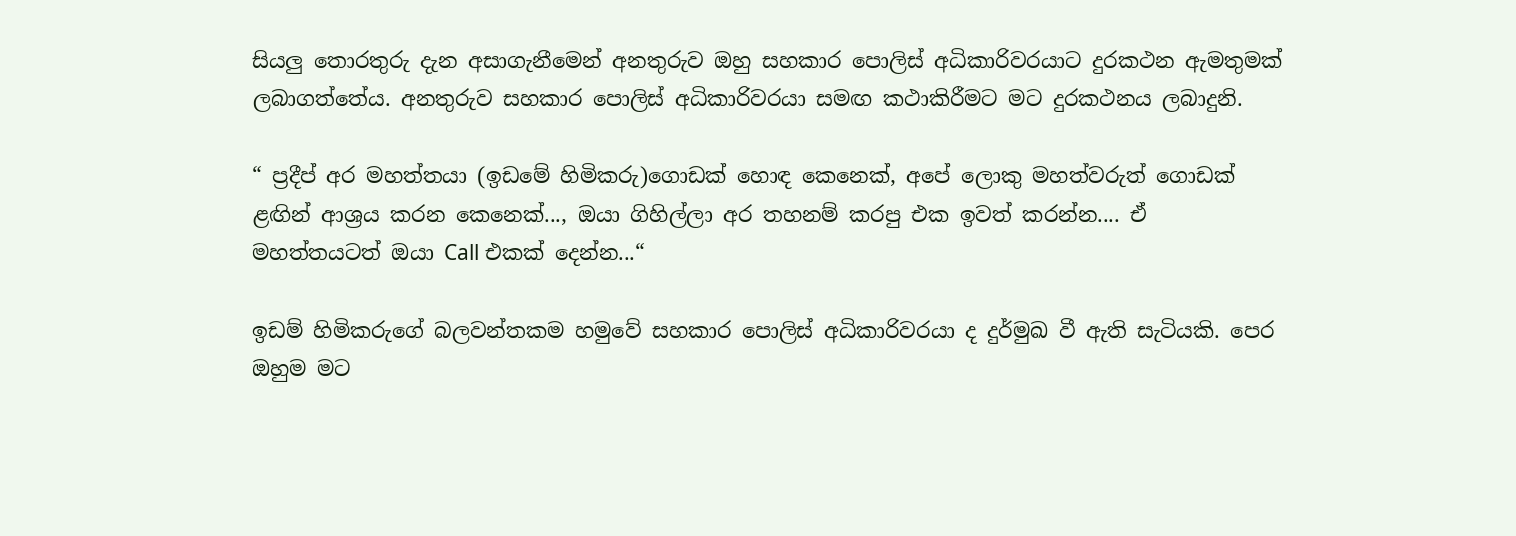සියලු තොරතුරු දැන අසාගැනීමෙන් අනතුරුව ඔහු සහකාර පොලිස් අධිකාරිවරයාට දුරකථන ඇමතුමක් ලබාගත්තේය. අනතුරුව සහකාර පොලිස් අධිකාරිවරයා සමඟ කථාකිරීමට මට දුරකථනය ලබාදුනි.

“ ප්‍රදීප් අර මහත්තයා (ඉඩමේ හිමිකරු)ගොඩක් හොඳ කෙනෙක්, අපේ ලොකු මහත්වරුත් ගොඩක් ළඟින් ආශ්‍රය කරන කෙනෙක්..., ඔයා ගිහිල්ලා අර තහනම් කරපු එක ඉවත් කරන්න.... ඒ මහත්තයටත් ඔයා Call එකක් දෙන්න...“

ඉඩම් හිමිකරුගේ බලවන්තකම හමුවේ සහකාර පොලිස් අධිකාරිවරයා ද දුර්මුඛ වී ඇති සැටියකි. පෙර ඔහුම මට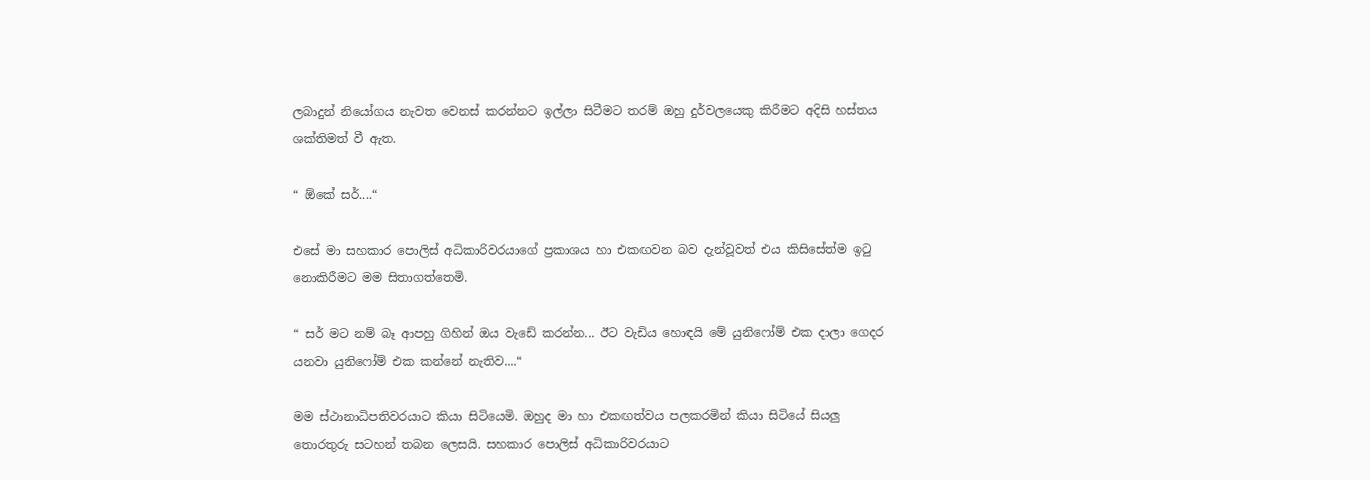ලබාදුන් නියෝගය නැවත වෙනස් කරන්නට ඉල්ලා සිටීමට තරම් ඔහු දුර්වලයෙකු කිරීමට අදිසි හස්තය ශක්තිමත් වී ඇත.

“ ඕකේ සර්....“

එසේ මා සහකාර පොලිස් අධිකාරිවරයාගේ ප්‍රකාශය හා එකඟවන බව දැන්වූවත් එය කිසිසේත්ම ඉටු නොකිරීමට මම සිතාගත්තෙමි.

“ සර් මට නම් බෑ ආපහු ගිහින් ඔය වැඩේ කරන්න... ඊට වැඩිය හොඳයි මේ යුනිෆෝම් එක දාලා ගෙදර යනවා යුනිෆෝම් එක කන්නේ නැතිව....“

මම ස්ථානාධිපතිවරයාට කියා සිටියෙමි. ඔහුද මා හා එකඟත්වය පලකරමින් කියා සිටියේ සියලු තොරතුරු සටහන් තබන ලෙසයි. සහකාර පොලිස් අධිකාරිවරයාට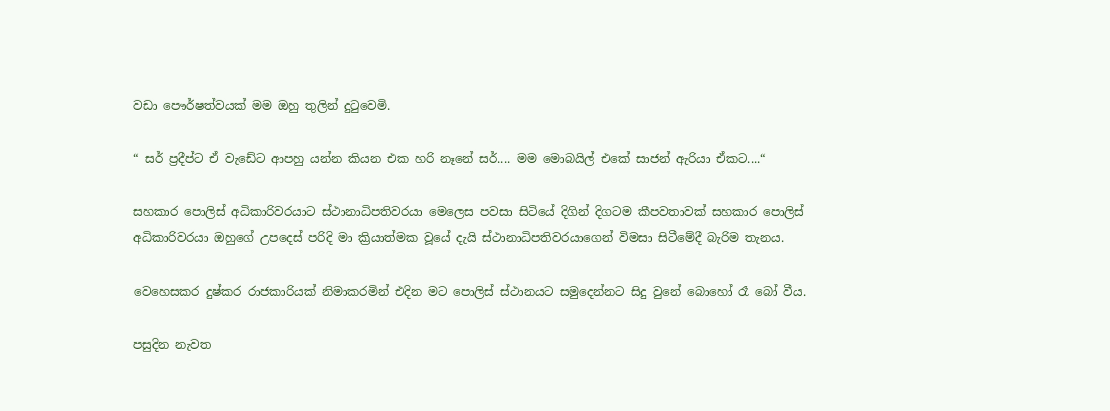වඩා පෞර්ෂත්වයක් මම ඔහු තුලින් දුටුවෙමි.

“ සර් ප්‍රදීප්ට ඒ වැඩේට ආපහු යන්න කියන එක හරි නෑනේ සර්.... මම මොබයිල් එකේ සාජන් ඇරියා ඒකට....“

සහකාර පොලිස් අධිකාරිවරයාට ස්ථානාධිපතිවරයා මෙලෙස පවසා සිටියේ දිගින් දිගටම කීපවතාවක් සහකාර පොලිස් අධිකාරිවරයා ඔහුගේ උපදෙස් පරිදි මා ක්‍රියාත්මක වූයේ දැයි ස්ථානාධිපතිවරයාගෙන් විමසා සිටීමේදී බැරිම තැනය.

වෙහෙසකර දුෂ්කර රාජකාරියක් නිමාකරමින් එදින මට පොලිස් ස්ථානයට සමුදෙන්නට සිදු වුනේ බොහෝ රෑ බෝ වීය.

පසුදින නැවත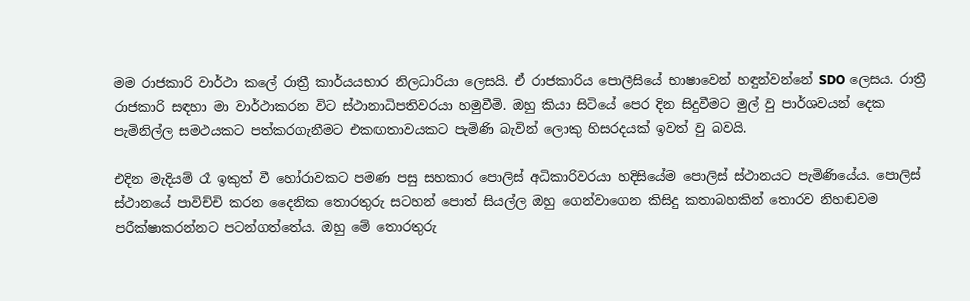මම රාජකාරි වාර්ථා කලේ රාත්‍රී කාර්යයභාර නිලධාරියා ලෙසයි. ඒ රාජකාරිය පොලීසියේ භාෂාවෙන් හඳුන්වන්නේ SDO ලෙසය. රාත්‍රී රාජකාරි සඳහා මා වාර්ථාකරන විට ස්ථානාධිපතිවරයා හමුවීමි. ඔහු කියා සිටියේ පෙර දින සිදුවීමට මුල් වු පාර්ශවයන් දෙක පැමිනිල්ල සමථයකට පත්කරගැනීමට එකඟතාවයකට පැමිණි බැවින් ලොකු හිසරදයක් ඉවත් වු බවයි.

එදින මැදියම් රෑ ඉකුත් වී හෝරාවකට පමණ පසු සහකාර පොලිස් අධිකාරිවරයා හදිසියේම පොලිස් ස්ථානයට පැමිණියේය. පොලිස් ස්ථානයේ පාවිච්චි කරන දෛනික තොරතුරු සටහන් පොත් සියල්ල ඔහු ගෙන්වාගෙන කිසිදු කතාබහකින් තොරව නිහඬවම පරීක්ෂාකරන්නට පටන්ගත්තේය. ඔහු මේ තොරතුරු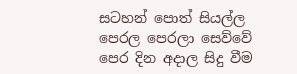සටහන් පොත් සියල්ල පෙරල පෙරලා සෙව්වේ පෙර දින අදාල සිදු වීම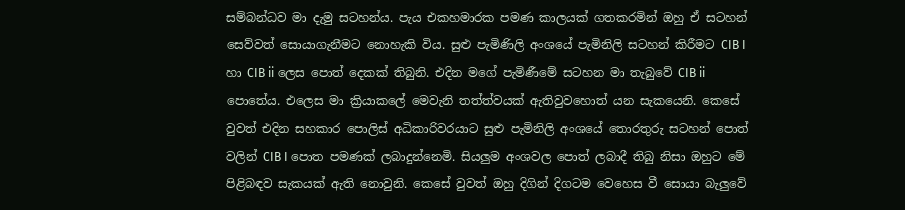සම්බන්ධව මා දැමු සටහන්ය. පැය එකහමාරක පමණ කාලයක් ගතකරමින් ඔහු ඒ සටහන් සෙව්වත් සොයාගැනීමට නොහැකි විය. සුළු පැමිණිලි අංශයේ පැමිනිලි සටහන් කිරීමට CIB I හා CIB ii ලෙස පොත් දෙකක් තිබුනි. එදින මගේ පැමිණීමේ සටහන මා තැබුවේ CIB ii පොතේය. එලෙස මා ක්‍රියාකලේ මෙවැනි තත්ත්වයක් ඇතිවුවහොත් යන සැකයෙනි. කෙසේ වුවත් එදින සහකාර පොලිස් අධිකාරිවරයාට සුළු පැමිනිලි අංශයේ තොරතුරු සටහන් පොත් වලින් CIB I පොත පමණක් ලබාදුන්නෙමි. සියලුම අංශවල පොත් ලබාදී තිබු නිසා ඔහුට මේ පිළිබඳව සැකයක් ඇති නොවුනි. කෙසේ වුවත් ඔහු දිගින් දිගටම වෙහෙස වී සොයා බැලුවේ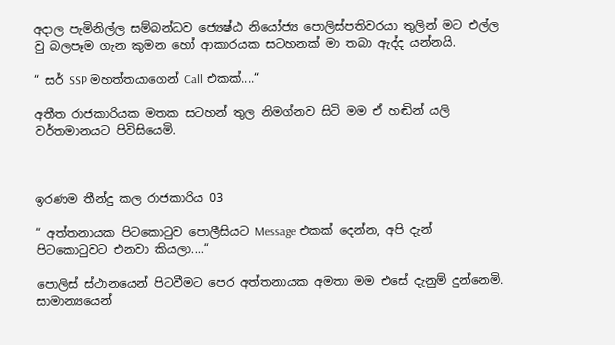අදාල පැමිනිල්ල සම්බන්ධව ජ්‍යෙෂ්ඨ නියෝජ්‍ය පොලිස්පතිවරයා තුලින් මට එල්ල වු බලපෑම ගැන කුමන හෝ ආකාරයක සටහනක් මා තබා ඇද්ද යන්නයි.

“ සර් SSP මහත්තයාගෙන් Call එකක්....“

අතීත රාජකාරියක මතක සටහන් තුල නිමග්නව සිටි මම ඒ හඬින් යලි වර්තමානයට පිවිසියෙමි.



ඉරණම තීන්දු කල රාජකාරිය 03

“ අත්තනායක පිටකොටුව පොලීසියට Message එකක් දෙන්න, අපි දැන් පිටකොටුවට එනවා කියලා....“

පොලිස් ස්ථානයෙන් පිටවීමට පෙර අත්තනායක අමතා මම එසේ දැනුම් දුන්නෙමි. සාමාන්‍යයෙන්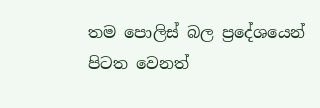තම පොලිස් බල ප්‍රදේශයෙන් පිටත වෙනත්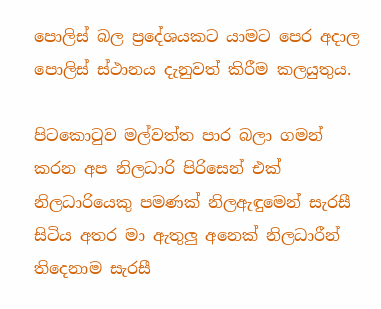පොලිස් බල ප්‍රදේශයකට යාමට පෙර අදාල පොලිස් ස්ථානය දැනුවත් කිරීම කලයුතුය.

පිටකොටුව මල්වත්ත පාර බලා ගමන් කරන අප නිලධාරි පිරිසෙන් එක් නිලධාරියෙකු පමණක් නිලඇඳුමෙන් සැරසී සිටිය අතර මා ඇතුලු අනෙක් නිලධාරීන් තිදෙනාම සැරසී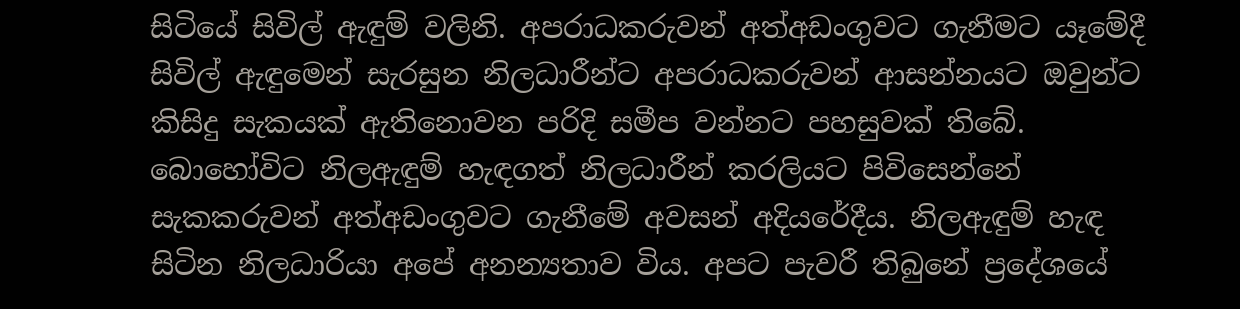සිටියේ සිවිල් ඇඳුම් වලිනි. අපරාධකරුවන් අත්අඩංගුවට ගැනීමට යෑමේදී සිවිල් ඇඳුමෙන් සැරසුන නිලධාරීන්ට අපරාධකරුවන් ආසන්නයට ඔවුන්ට කිසිදු සැකයක් ඇතිනොවන පරිදි සමීප වන්නට පහසුවක් තිබේ. බොහෝවිට නිලඇඳුම් හැඳගත් නිලධාරීන් කරලියට පිවිසෙන්නේ සැකකරුවන් අත්අඩංගුවට ගැනීමේ අවසන් අදියරේදීය. නිලඇඳුම් හැඳ සිටින නිලධාරියා අපේ අනන්‍යතාව විය. අපට පැවරී තිබුනේ ප්‍රදේශයේ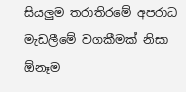සියලුම තරාතිරමේ අපරාධ මැඩලීමේ වගකීමක් නිසා ඕනෑම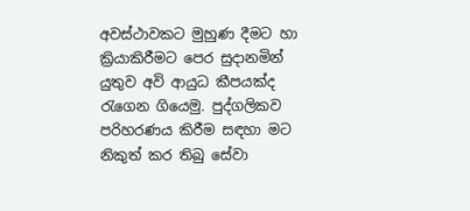අවස්ථාවකට මුහුණ දීමට හා ක්‍රියාකිරීමට පෙර සුදානමින් යුතුව අවි ආයුධ කීපයක්ද රැගෙන ගියෙමු. පුද්ගලිකව පරිහරණය කිරීම සඳහා මට නිකුත් කර තිබු සේවා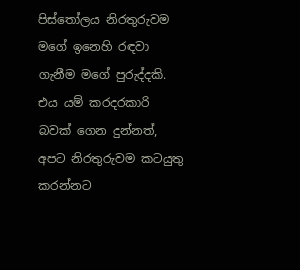පිස්තෝලය නිරතුරුවම මගේ ඉනෙහි රඳවා ගැනීම මගේ පුරුද්දකි. එය යම් කරදරකාරි බවක් ගෙන දුන්නත්, අපට නිරතුරුවම කටයුතු කරන්නට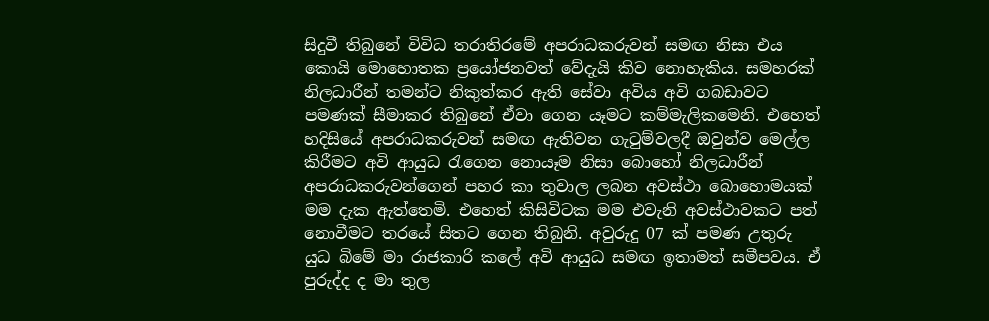සිදුවී තිබුනේ විවිධ තරාතිරමේ අපරාධකරුවන් සමඟ නිසා එය කොයි මොහොතක ප්‍රයෝජනවත් වේදැයි කිව නොහැකිය. සමහරක් නිලධාරීන් තමන්ට නිකුත්කර ඇති සේවා අවිය අවි ගබඩාවට පමණක් සීමාකර තිබුනේ ඒවා ගෙන යෑමට කම්මැලිකමෙනි. එහෙත් හදිසියේ අපරාධකරුවන් සමඟ ඇතිවන ගැටුම්වලදී ඔවුන්ව මෙල්ල කිරීමට අවි ආයුධ රැගෙන නොයෑම නිසා බොහෝ නිලධාරීන් අපරාධකරුවන්ගෙන් පහර කා තුවාල ලබන අවස්ථා බොහොමයක් මම දැක ඇත්තෙමි. එහෙත් කිසිවිටක මම එවැනි අවස්ථාවකට පත් නොවීමට තරයේ සිතට ගෙන තිබුනි. අවුරුදු 07 ක් පමණ උතුරු යුධ බිමේ මා රාජකාරි කලේ අවි ආයුධ සමඟ ඉතාමත් සමීපවය. ඒ පුරුද්ද ද මා තුල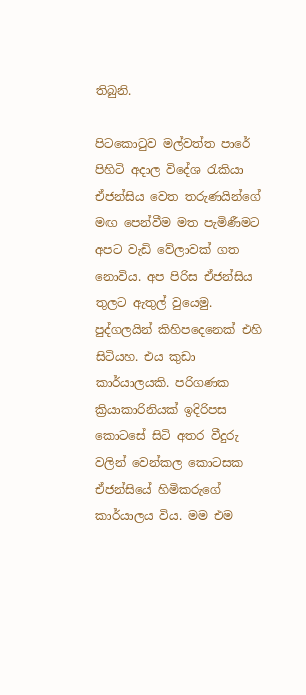තිබුනි.

පිටකොටුව මල්වත්ත පාරේ පිහිටි අදාල විදේශ රැකියා ඒජන්සිය වෙත තරුණයින්ගේ මඟ පෙන්වීම මත පැමිණීමට අපට වැඩි වේලාවක් ගත නොවිය. අප පිරිස ඒජන්සිය තුලට ඇතුල් වුයෙමු. පුද්ගලයින් කිහිපදෙනෙක් එහි සිටියහ. එය කුඩා කාර්යාලයකි. පරිගණක ක්‍රියාකාරිනියක් ඉදිරිපස කොටසේ සිටි අතර වීදුරු වලින් වෙන්කල කොටසක ඒජන්සියේ හිමිකරුගේ කාර්යාලය විය. මම එම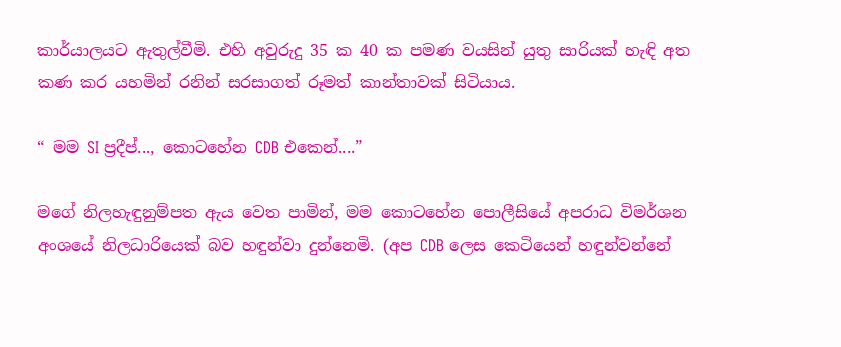කාර්යාලයට ඇතුල්වීමි. එහි අවුරුදු 35 ක 40 ක පමණ වයසින් යුතු සාරියක් හැඳි අත කණ කර යහමින් රනින් සරසාගත් රූමත් කාන්තාවක් සිටියාය.

“ මම SI ප්‍රදීප්..., කොටහේන CDB එකෙන්....”

මගේ නිලහැඳුනුම්පත ඇය වෙත පාමින්, මම කොටහේන පොලීසියේ අපරාධ විමර්ශන අංශයේ නිලධාරියෙක් බව හඳුන්වා දුන්නෙමි. (අප CDB ලෙස කෙටියෙන් හඳුන්වන්නේ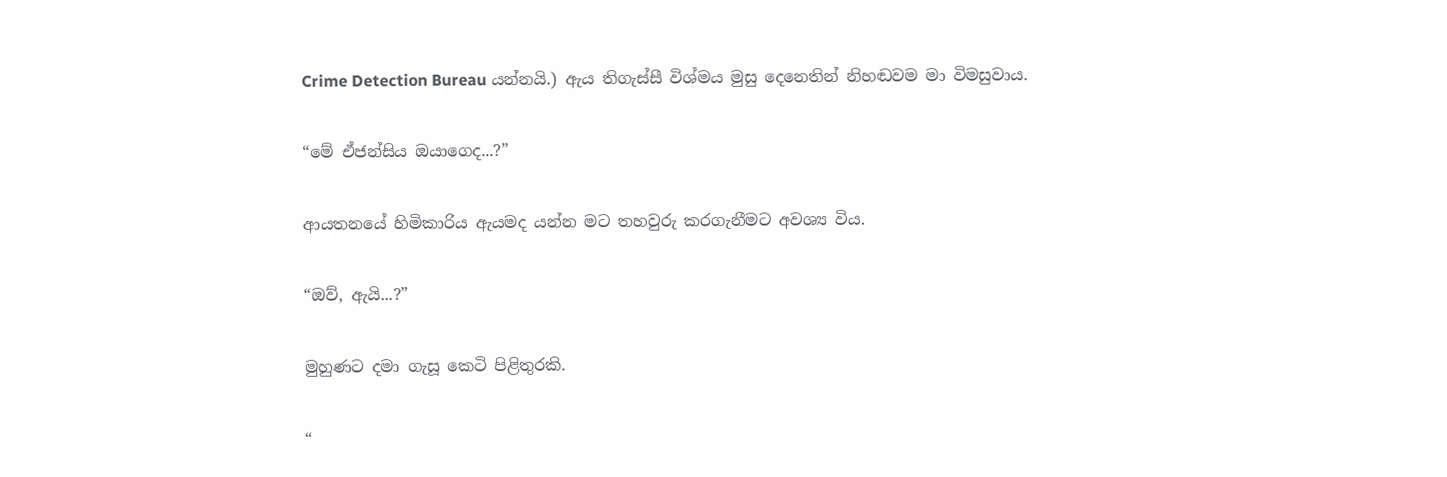Crime Detection Bureau යන්නයි.) ඇය තිගැස්සී විශ්මය මුසු දෙනෙතින් නිහඬවම මා විමසුවාය.

“මේ ඒජන්සිය ඔයාගෙද...?”

ආයතනයේ හිමිකාරිය ඇයමද යන්න මට තහවුරු කරගැනීමට අවශ්‍ය විය.

“ඔව්, ඇයි...?”

මුහුණට දමා ගැසූ කෙටි පිළිතුරකි.

“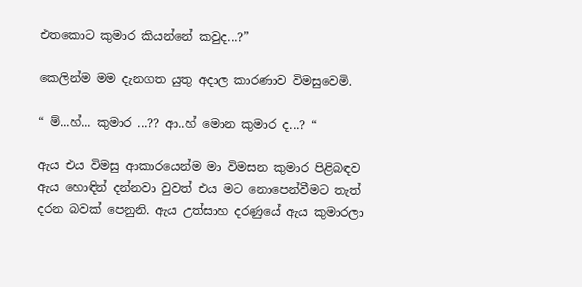එතකොට කුමාර කියන්නේ කවුද...?”

කෙලින්ම මම දැනගත යුතු අදාල කාරණාව විමසුවෙමි.

“ ම්...හ්... කුමාර ...?? ආ..හ් මොන කුමාර ද...? “

ඇය එය විමසු ආකාරයෙන්ම මා විමසන කුමාර පිළිබඳව ඇය හොඳින් දන්නවා වුවත් එය මට නොපෙන්වීමට තැත් දරන බවක් පෙනුනි. ඇය උත්සාහ දරණුයේ ඇය කුමාරලා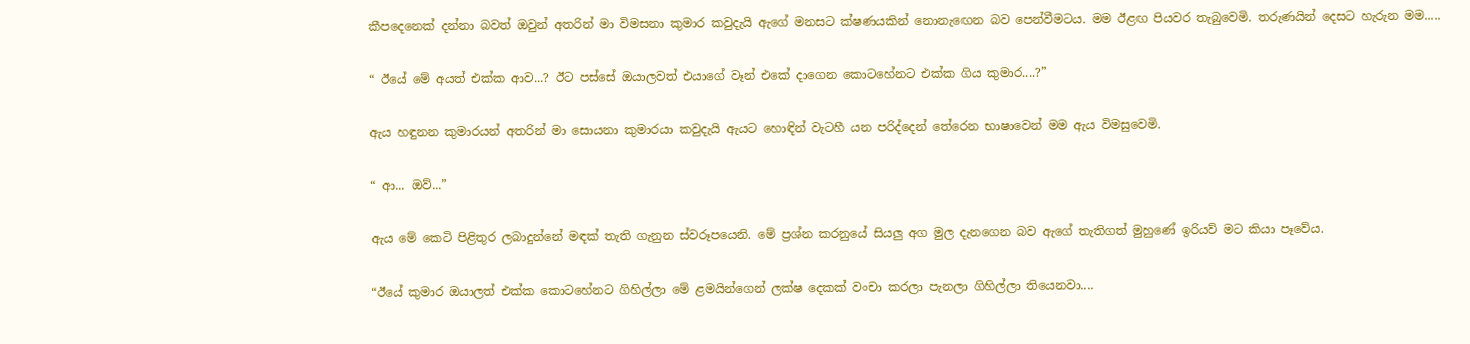කීපදෙනෙක් දන්නා බවත් ඔවුන් අතරින් මා විමසනා කුමාර කවුදැයි ඇගේ මනසට ක්ෂණයකින් නොනැඟෙන බව පෙන්වීමටය. මම ඊළඟ පියවර තැබුවෙමි. තරුණයින් දෙසට හැරුන මම.....

“ ඊයේ මේ අයත් එක්ක ආව...? ඊට පස්සේ ඔයාලවත් එයාගේ වෑන් එකේ දාගෙන කොටහේනට එක්ක ගිය කුමාර....?”

ඇය හඳුනන කුමාරයන් අතරින් මා සොයනා කුමාරයා කවුදැයි ඇයට හොඳින් වැටහී යන පරිද්දෙන් තේරෙන භාෂාවෙන් මම ඇය විමසුවෙමි.

“ ආ... ඔව්...”

ඇය මේ කෙටි පිළිතුර ලබාදුන්නේ මඳක් තැති ගැනුන ස්වරූපයෙනි. මේ ප්‍රශ්න කරනුයේ සියලු අග මුල දැනගෙන බව ඇගේ තැතිගත් මුහුණේ ඉරියව් මට කියා පෑවේය.

“ඊයේ කුමාර ඔයාලත් එක්ක කොටහේනට ගිහිල්ලා මේ ළමයින්ගෙන් ලක්ෂ දෙකක් වංචා කරලා පැනලා ගිහිල්ලා තියෙනවා....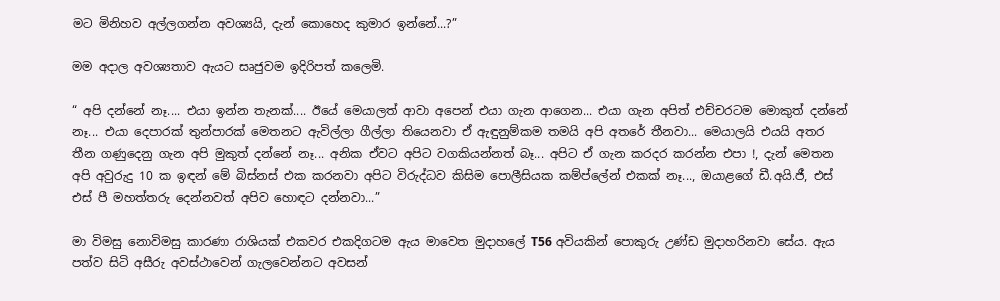මට මිනිහව අල්ලගන්න අවශ්‍යයි, දැන් කොහෙද කුමාර ඉන්නේ...?”

මම අදාල අවශ්‍යතාව ඇයට සෘජුවම ඉදිරිපත් කලෙමි.

“ අපි දන්නේ නෑ.... එයා ඉන්න තැනක්.... ඊයේ මෙයාලත් ආවා අපෙන් එයා ගැන ආගෙන... එයා ගැන අපිත් එච්චරටම මොකුත් දන්නේ නෑ... එයා දෙපාරක් තුන්පාරක් මෙතනට ඇවිල්ලා ගීල්ලා තියෙනවා ඒ ඇඳුනුම්කම තමයි අපි අතරේ තීනවා... මෙයාලයි එයයි අතර තීන ගණුදෙනු ගැන අපි මුකුත් දන්නේ නෑ... අනික ඒවට අපිට වගකියන්නත් බෑ... අපිට ඒ ගැන කරදර කරන්න එපා !, දැන් මෙතන අපි අවුරුදු 10 ක ඉඳන් මේ බිස්නස් එක කරනවා අපිට විරුද්ධව කිසිම පොලීසියක කම්ප්ලේන් එකක් නෑ..., ඔයාළගේ ඩී.අයි.ජී, එස් එස් පී මහත්තරු දෙන්නවත් අපිව හොඳට දන්නවා...”

මා විමසු නොවිමසු කාරණා රාශියක් එකවර එකදිගටම ඇය මාවෙත මුදාහලේ T56 අවියකින් පොකුරු උණ්ඩ මුදාහරිනවා සේය. ඇය පත්ව සිටි අසීරු අවස්ථාවෙන් ගැලවෙන්නට අවසන්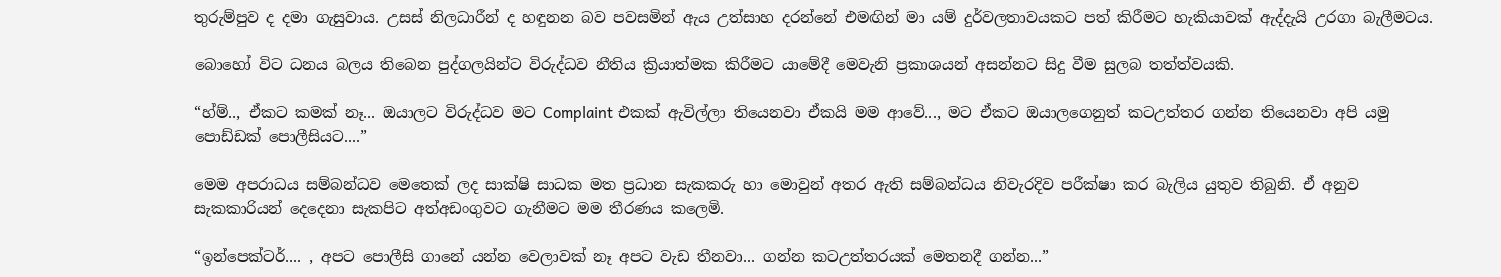තුරුම්පුව ද දමා ගැසුවාය. උසස් නිලධාරීන් ද හඳුනන බව පවසමින් ඇය උත්සාහ දරන්නේ එමඟින් මා යම් දුර්වලතාවයකට පත් කිරීමට හැකියාවක් ඇද්දැයි උරගා බැලීමටය.

බොහෝ විට ධනය බලය තිබෙන පුද්ගලයින්ට විරුද්ධව නීතිය ක්‍රියාත්මක කිරීමට යාමේදී මෙවැනි ප්‍රකාශයන් අසන්නට සිදු වීම සුලබ තත්ත්වයකි.

“හ්ම්.., ඒකට කමක් නෑ... ඔයාලට විරුද්ධව මට Complaint එකක් ඇවිල්ලා තියෙනවා ඒකයි මම ආවේ..., මට ඒකට ඔයාලගෙනුත් කටඋත්තර ගන්න තියෙනවා අපි යමු පොඩ්ඩක් පොලීසියට....”

මෙම අපරාධය සම්බන්ධව මෙතෙක් ලද සාක්ෂි සාධක මත ප්‍රධාන සැකකරු හා මොවුන් අතර ඇති සම්බන්ධය නිවැරදිව පරීක්ෂා කර බැලිය යුතුව තිබුනි. ඒ අනුව සැකකාරියන් දෙදෙනා සැකපිට අත්අඩංගුවට ගැනීමට මම තීරණය කලෙමි.

“ඉන්පෙක්ටර්.... , අපට පොලීසි ගානේ යන්න වෙලාවක් නෑ අපට වැඩ තීනවා... ගන්න කටඋත්තරයක් මෙතනදී ගන්න...”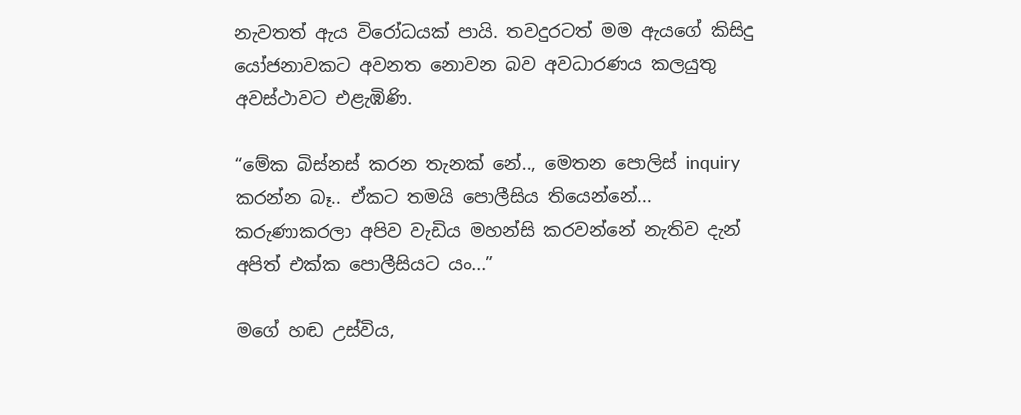නැවතත් ඇය විරෝධයක් පායි. තවදුරටත් මම ඇයගේ කිසිදු යෝජනාවකට අවනත නොවන බව අවධාරණය කලයුතු අවස්ථාවට එළැඹිණි.

“මේක බිස්නස් කරන තැනක් නේ.., මෙතන පොලිස් inquiry කරන්න බෑ.. ඒකට තමයි පොලීසිය තියෙන්නේ... කරුණාකරලා අපිව වැඩිය මහන්සි කරවන්නේ නැතිව දැන් අපිත් එක්ක පොලීසියට යං...”

මගේ හඬ උස්විය,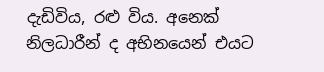දැඩිවිය, රළු විය. අනෙක් නිලධාරීන් ද අභිනයෙන් එයට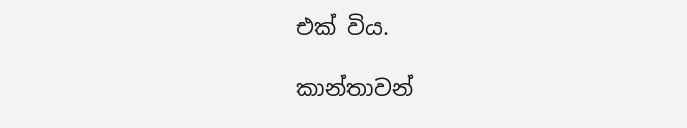එක් විය.

කාන්තාවන්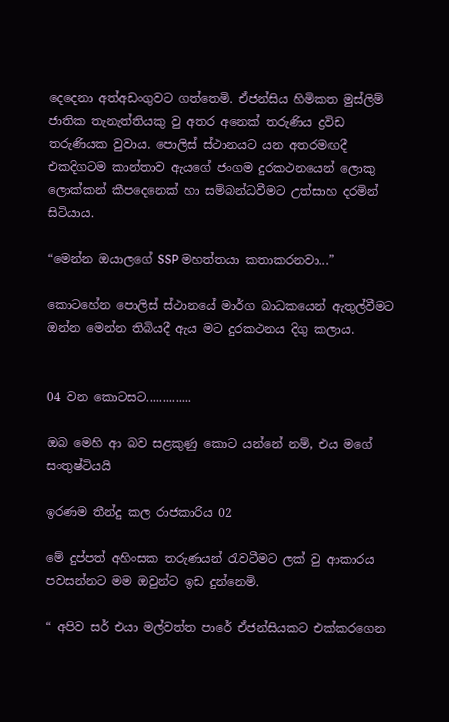දෙදෙනා අත්අඩංගුවට ගත්තෙමි. ඒජන්සිය හිමිකත මුස්ලිම් ජාතික තැනැත්තියකු වු අතර අනෙක් තරුණිය ද්‍රවිඩ තරුණියක වුවාය. පොලිස් ස්ථානයට යන අතරමඟදී එකදිගටම කාන්තාව ඇයගේ ජංගම දුරකථනයෙන් ලොකු ලොක්කන් කීපදෙනෙක් හා සම්බන්ධවීමට උත්සාහ දරමින් සිටියාය.

“මෙන්න ඔයාලගේ SSP මහත්තයා කතාකරනවා...”

කොටහේන පොලිස් ස්ථානයේ මාර්ග බාධකයෙන් ඇතුල්වීමට ඔන්න මෙන්න තිබියදී ඇය මට දුරකථනය දිගු කලාය.


04 වන කොටසට..............

ඔබ මෙහි ආ බව සළකුණු කොට යන්නේ නම්, එය මගේ සංතුෂ්ටියයි

ඉරණම තීන්දු කල රාජකාරිය 02

මේ දුප්පත් අහිංසක තරුණයන් රැවටීමට ලක් වු ආකාරය පවසන්නට මම ඔවුන්ට ඉඩ දුන්නෙමි.

“ අපිව සර් එයා මල්වත්ත පාරේ ඒජන්සියකට එක්කරගෙන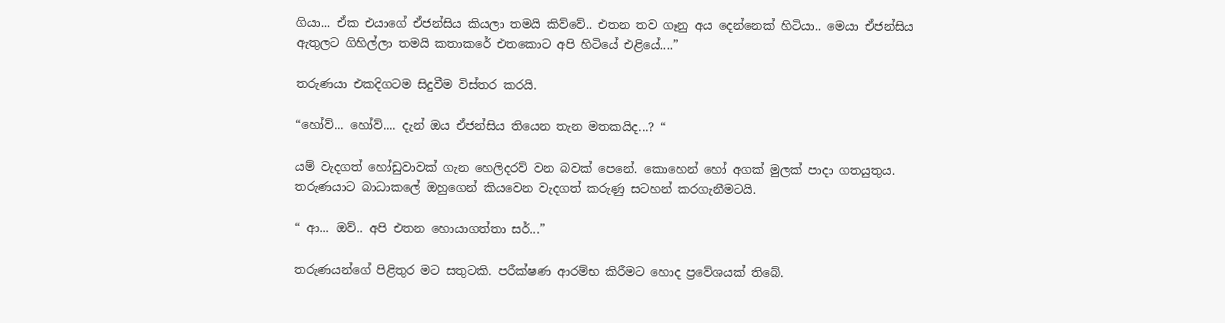ගියා... ඒක එයාගේ ඒජන්සිය කියලා තමයි කිව්වේ.. එතන තව ගෑනු අය දෙන්නෙක් හිටියා.. මෙයා ඒජන්සිය ඇතුලට ගිහිල්ලා තමයි කතාකරේ එතකොට අපි හිටියේ එළියේ....”

තරුණයා එකදිගටම සිදුවීම විස්තර කරයි.

“හෝව්... හෝව්.... දැන් ඔය ඒජන්සිය තියෙන තැන මතකයිද...? “

යම් වැදගත් හෝඩුවාවක් ගැන හෙලිදරව් වන බවක් පෙනේ. කොහෙන් හෝ අගක් මුලක් පාදා ගතයුතුය. තරුණයාට බාධාකලේ ඔහුගෙන් කියවෙන වැදගත් කරුණු සටහන් කරගැනීමටයි.

“ ආ... ඔව්.. අපි එතන හොයාගත්තා සර්...”

තරුණයන්ගේ පිළිතුර මට සතුටකි. පරීක්ෂණ ආරම්භ කිරීමට හොද ප්‍රවේශයක් තිබේ.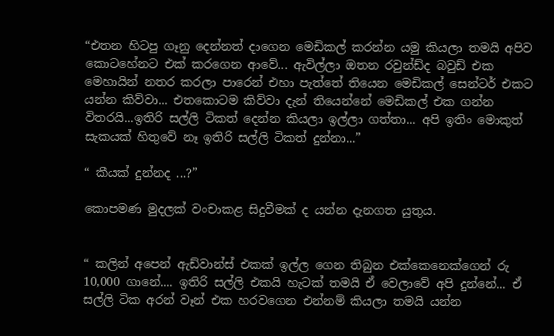“එතන හිටපු ගෑනු දෙන්නත් දාගෙන මෙඩිකල් කරන්න යමු කියලා තමයි අපිව කොටහේනට එක් කරගෙන ආවේ... ඇවිල්ලා ඔතන රවුන්ඩ්ද බවුඩ් එක මෙහායින් නතර කරලා පාරෙන් එහා පැත්තේ තියෙන මෙඩිකල් සෙන්ටර් එකට යන්න කිව්වා... එතකොටම කිව්වා දැන් තියෙන්නේ මෙඩිකල් එක ගන්න විතරයි...ඉතිරි සල්ලි ටිකත් දෙන්න කියලා ඉල්ලා ගත්තා... අපි ඉතිං මොකුත් සැකයක් හිතුවේ නෑ ඉතිරි සල්ලි ටිකත් දුන්නා...”

“ කීයක් දුන්නද ...?”

කොපමණ මුදලක් වංචාකළ සිදුවීමක් ද යන්න දැනගත යුතුය.


“ කලින් අපෙන් ඇඩ්වාන්ස් එකක් ඉල්ල ගෙන තිබුන එක්කෙනෙක්ගෙන් රු 10,000 ගානේ.... ඉතිරි සල්ලි එකයි හැටක් තමයි ඒ වෙලාවේ අපි දුන්නේ... ඒ සල්ලි ටික අරන් වෑන් එක හරවගෙන එන්නම් කියලා තමයි යන්න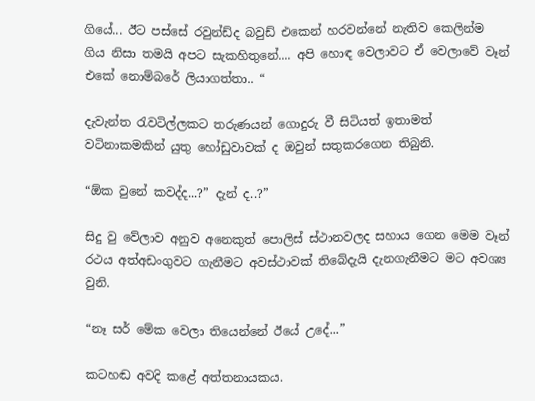ගියේ... ඊට පස්සේ රවුන්ඩ්ද බවුඩ් එකෙන් හරවන්නේ නැතිව කෙලින්ම ගිය නිසා තමයි අපට සැකහිතුනේ.... අපි හොඳ වෙලාවට ඒ වෙලාවේ වෑන් එකේ නොම්බරේ ලියාගත්තා.. “

දැවැන්ත රැවටිල්ලකට තරුණයන් ගොදුරු වී සිටියත් ඉතාමත් වටිනාකමකින් යුතු හෝඩුවාවක් ද ඔවුන් සතුකරගෙන තිබුනි.

“ඕක වුනේ කවද්ද...?” දැන් ද..?”

සිදු වු වේලාව අනුව අනෙකුත් පොලිස් ස්ථානවලද සහාය ගෙන මෙම වෑන් රථය අත්අඩංගුවට ගැනීමට අවස්ථාවක් තිබේදැයි දැනගැනීමට මට අවශ්‍ය වුනි.

“නෑ සර් මේක වෙලා තියෙන්නේ ඊයේ උදේ...”

කටහඬ අවදි කළේ අත්තනායකය.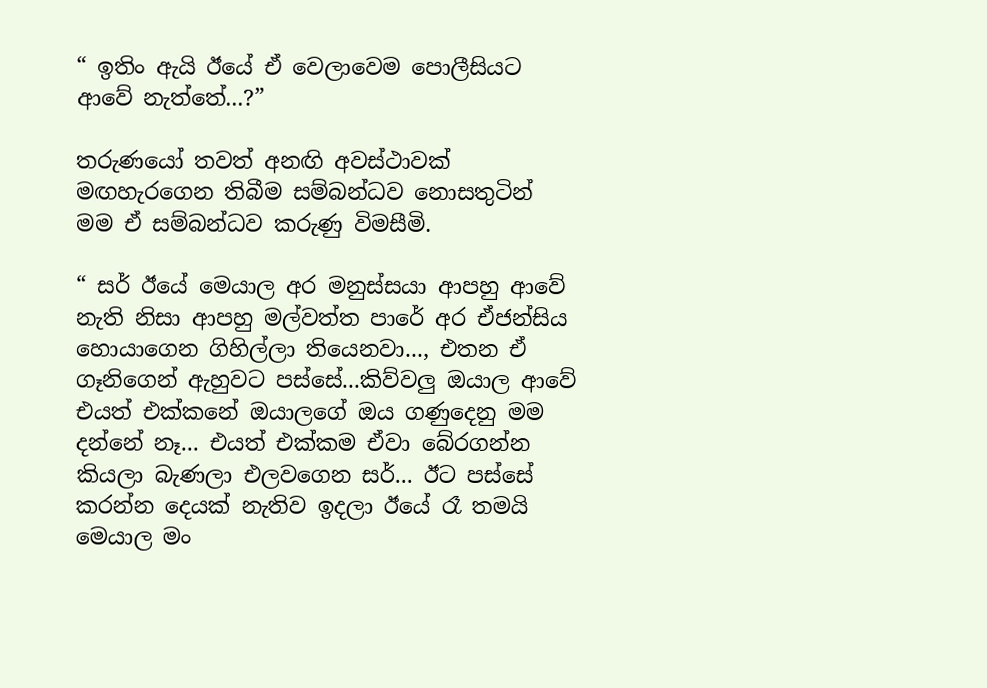“ ඉතිං ඇයි ඊයේ ඒ වෙලාවෙම පොලීසියට ආවේ නැත්තේ...?”

තරුණයෝ තවත් අනඟි අවස්ථාවක් මඟහැරගෙන තිබීම සම්බන්ධව නොසතුටින් මම ඒ සම්බන්ධව කරුණු විමසීමි.

“ සර් ඊයේ මෙයාල අර මනුස්සයා ආපහු ආවේ නැති නිසා ආපහු මල්වත්ත පාරේ අර ඒජන්සිය හොයාගෙන ගිහිල්ලා තියෙනවා..., එතන ඒ ගෑනිගෙන් ඇහුවට පස්සේ...කිව්වලු ඔයාල ආවේ එයත් එක්කනේ ඔයාලගේ ඔය ගණුදෙනු මම දන්නේ නෑ... එයත් එක්කම ඒවා බේරගන්න කියලා බැණලා එලවගෙන සර්... ඊට පස්සේ කරන්න දෙයක් නැතිව ඉදලා ඊයේ රෑ තමයි මෙයාල මං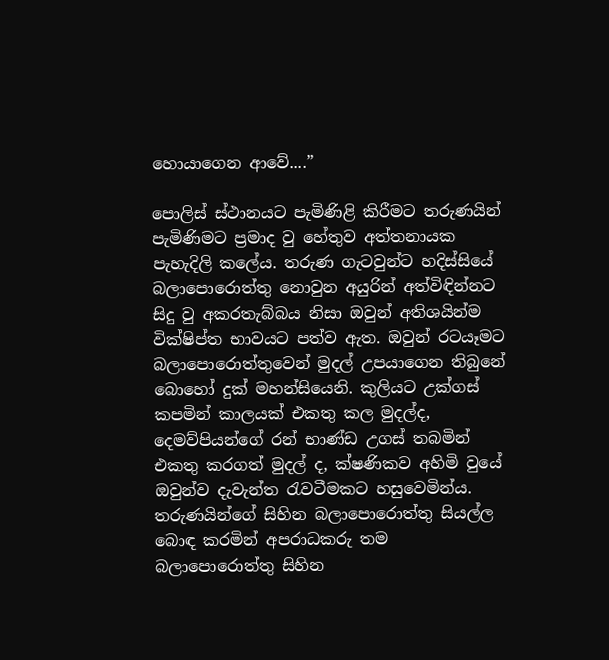හොයාගෙන ආවේ....”

පොලිස් ස්ථානයට පැමිණිළි කිරීමට තරුණයින් පැමිණිමට ප්‍රමාද වු හේතුව අත්තනායක පැහැදිලි කලේය. තරුණ ගැටවුන්ට හදිස්සියේ බලාපොරොත්තු නොවුන අයුරින් අත්විඳින්නට සිදු වු අකරතැබ්බය නිසා ඔවුන් අතිශයින්ම වික්ෂිප්ත භාවයට පත්ව ඇත. ඔවුන් රටයෑමට බලාපොරොත්තුවෙන් මුදල් උපයාගෙන තිබුනේ බොහෝ දුක් මහන්සියෙනි. කුලියට උක්ගස් කපමින් කාලයක් එකතු කල මුදල්ද, දෙමව්පියන්ගේ රන් භාණ්ඩ උගස් තබමින් එකතු කරගත් මුදල් ද, ක්ෂණිකව අහිමි වුයේ ඔවුන්ව දැවැන්ත රැවටීමකට හසුවෙමින්ය. තරුණයින්ගේ සිහින බලාපොරොත්තු සියල්ල බොඳ කරමින් අපරාධකරු තම බලාපොරොත්තු සිහින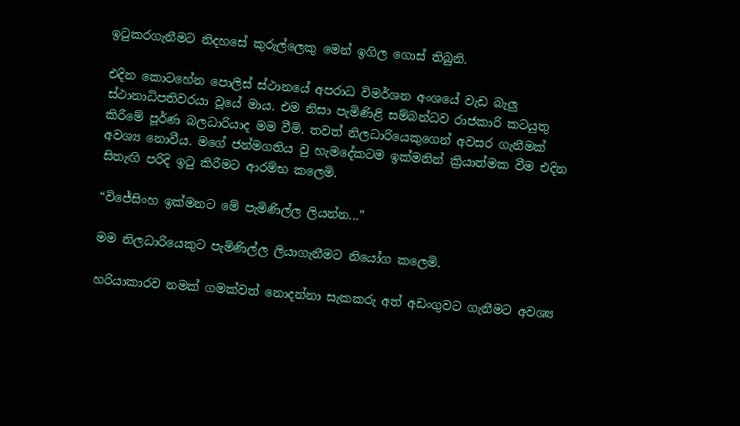ඉටුකරගැනීමට නිදහසේ කුරුල්ලෙකු මෙන් ඉගිල ගොස් තිබුනි.

එදින කොටහේන පොලිස් ස්ථානයේ අපරාධ විමර්ශන අංශයේ වැඩ බැලු ස්ථානාධිපතිවරයා වූයේ මාය. එම නිසා පැමිණිළි සම්බන්ධව රාජකාරි කටයුතු කිරීමේ පූර්ණ බලධාරියාද මම වීමි. තවත් නිලධාරියෙකුගෙන් අවසර ගැනීමක් අවශ්‍ය නොවීය. මගේ ජන්මගතිය වු හැමදේකටම ඉක්මනින් ක්‍රියාත්මක වීම එදින සිතැඟි පරිදි ඉටු කිරීමට ආරම්භ කලෙමි.

“විජේසිංහ ඉක්මනට මේ පැමිණිල්ල ලියන්න...”

මම නිලධාරියෙකුට පැමිණිල්ල ලියාගැනීමට නියෝග කලෙමි.

හරියාකාරව නමක් ගමක්වත් නොදන්නා සැකකරු අත් අඩංගුවට ගැනීමට අවශ්‍ය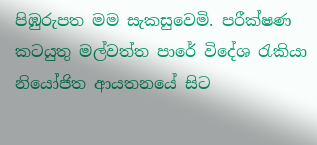පිඹුරුපත මම සැකසුවෙමි. පරීක්ෂණ කටයුතු මල්වත්ත පාරේ විදේශ රැකියා නියෝජිත ආයතනයේ සිට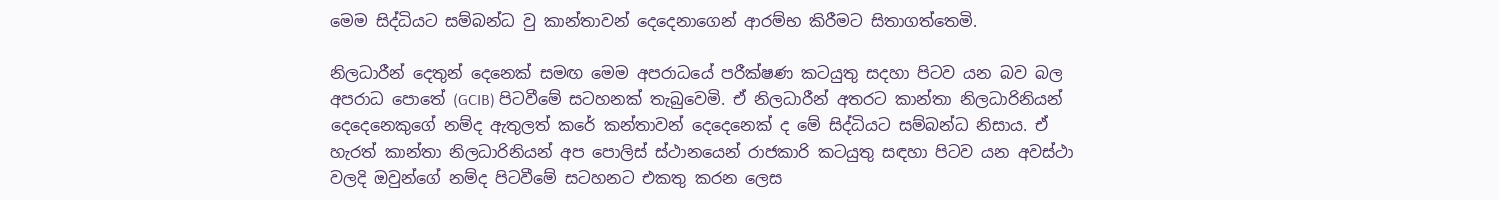මෙම සිද්ධියට සම්බන්ධ වු කාන්තාවන් දෙදෙනාගෙන් ආරම්භ කිරීමට සිතාගත්තෙමි.

නිලධාරීන් දෙතුන් දෙනෙක් සමඟ මෙම අපරාධයේ පරීක්ෂණ කටයුතු සදහා පිටව යන බව බල අපරාධ පොතේ (GCIB) පිටවීමේ සටහනක් තැබුවෙමි. ඒ නිලධාරීන් අතරට කාන්තා නිලධාරිනියන් දෙදෙනෙකුගේ නම්ද ඇතුලත් කරේ කන්තාවන් දෙදෙනෙක් ද මේ සිද්ධියට සම්බන්ධ නිසාය. ඒ හැරත් කාන්තා නිලධාරිනියන් අප පොලිස් ස්ථානයෙන් රාජකාරි කටයුතු සඳහා පිටව යන අවස්ථා වලදි ඔවුන්ගේ නම්ද පිටවීමේ සටහනට එකතු කරන ලෙස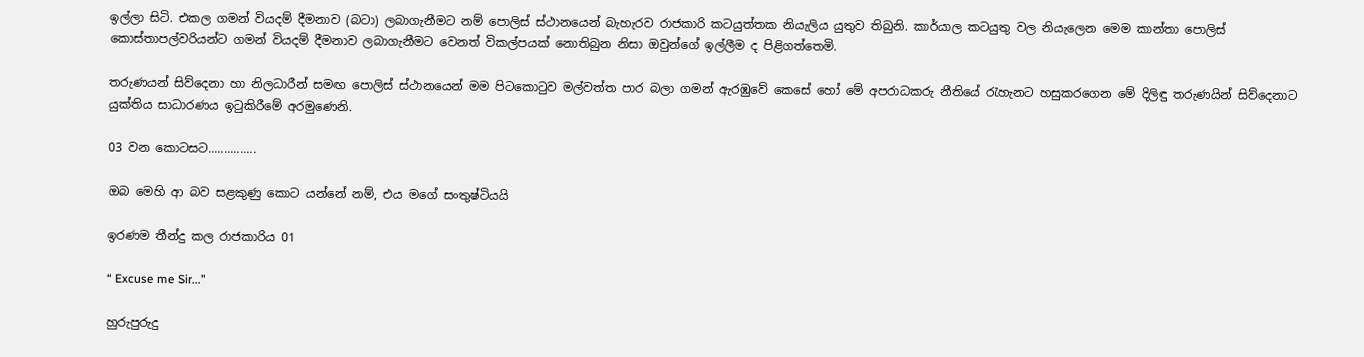ඉල්ලා සිටි. එකල ගමන් වියදම් දීමනාව (බටා) ලබාගැනීමට නම් පොලිස් ස්ථානයෙන් බැහැරව රාජකාරි කටයුත්තක නියැලිය යුතුව තිබුනි. කාර්යාල කටයුතු වල නියැලෙන මෙම කාන්තා‍ පොලිස් කොස්තාපල්වරියන්ට ගමන් වියදම් දීමනාව ලබාගැනීමට වෙනත් විකල්පයක් නොතිබුන නිසා ඔවුන්ගේ ඉල්ලීම ද පිළිගත්තෙමි.

තරුණයන් සිව්දෙනා හා නිලධාරීන් සමඟ පොලිස් ස්ථානයෙන් මම පිටකොටුව මල්වත්ත පාර බලා ගමන් ඇරඹුවේ කෙසේ හෝ මේ අපරාධකරු නීතියේ රැහැනට හසුකරගෙන මේ දිලිඳු තරුණයින් සිව්දෙනාට යුක්තිය සාධාරණය ඉටුකිරීමේ අරමුණෙනි.

03 වන කොටසට...............

ඔබ මෙහි ආ බව සළකුණු කොට යන්නේ නම්, එය මගේ සංතුෂ්ටියයි

ඉරණම තීන්දු කල රාජකාරිය 01

“ Excuse me Sir...”

හුරුපුරුදු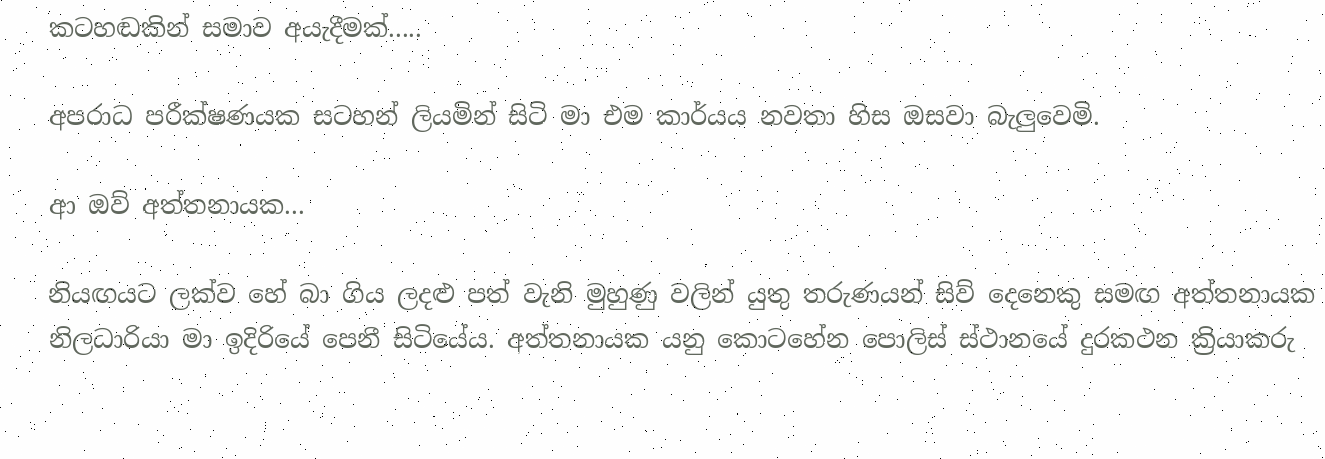කටහඬකින් සමාව අයැදීමක්.....

අපරාධ පරීක්ෂණයක සටහන් ලියමින් සිටි මා එම කාර්යය නවතා හිස ඔසවා බැලුවෙමි.

ආ ඔව් අත්තනායක...

නියඟයට ලක්ව හේ බා ගිය ලදළු පත් වැනි මුහුණු වලින් යුතු තරුණයන් සිව් දෙනෙකු සමඟ අත්තනායක නිලධාරියා මා ඉදිරියේ පෙනී සිටියේය. අත්තනායක යනු කොටහේන පොලිස් ස්ථානයේ දුරකථන ක්‍රියාකරු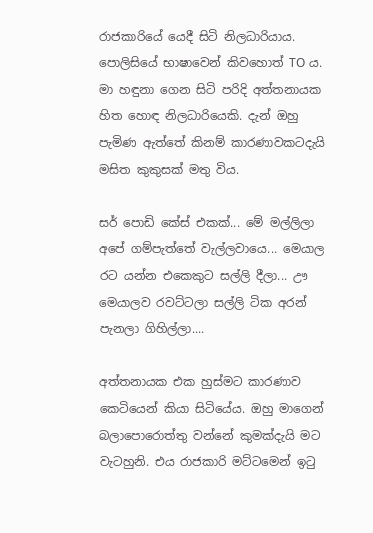රාජකාරියේ යෙදී සිටි නිලධාරියාය. පොලිසියේ භාෂාවෙන් කිවහොත් TO ය. මා හඳුනා ගෙන සිටි පරිදි අත්තනායක හිත හොඳ නිලධාරියෙකි. දැන් ඔහු පැමිණ ඇත්තේ කිනම් කාරණාවකටදැයි මසිත කුකුසක් මතු විය.

සර් පොඩි කේස් එකක්... මේ මල්ලිලා අපේ ගම්පැත්තේ වැල්ලවායෙ... මෙයාල රට යන්න එකෙකුට සල්ලි දීලා... ඌ මෙයාලව රවට්ටලා සල්ලි ටික අරන් පැනලා ගිහිල්ලා....

අත්තනායක එක හුස්මට කාරණාව කෙටියෙන් කියා සිටියේය. ඔහු මාගෙන් බලාපොරොත්තු වන්නේ කුමක්දැයි මට වැටහුනි. එය රාජකාරි මට්ටමෙන් ඉටු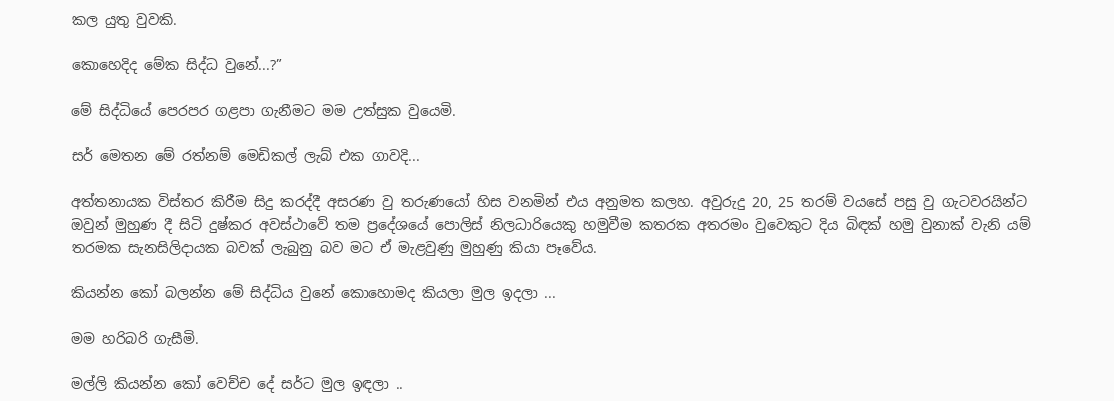කල යුතු වුවකි.

කොහෙදිද මේක සිද්ධ වුනේ...?”

මේ සිද්ධියේ පෙරපර ගළපා ගැනීමට මම උත්සුක වුයෙමි.

සර් මෙතන මේ රත්නම් මෙඩිකල් ලැබ් එක ගාවදි...

අත්තනායක විස්තර කිරීම සිදු කරද්දී අසරණ වු තරුණයෝ හිස වනමින් එය අනුමත කලහ. අවුරුදු 20, 25 තරම් වයසේ පසු වු ගැටවරයින්ට ඔවුන් මුහුණ දී සිටි දුෂ්කර අවස්ථාවේ තම ප්‍රදේශයේ පොලිස් නිලධාරියෙකු හමුවීම කතරක අතරමං වුවෙකුට දිය බිඳක් හමු වුනාක් වැනි යම් තරමක සැනසිලිදායක බවක් ලැබුනු බව මට ඒ මැළවුණු මුහුණු කියා පෑවේය.

කියන්න කෝ බලන්න මේ සිද්ධිය වුනේ කොහොමද කියලා මුල ඉදලා ...

මම හරිබරි ගැසීමි.

මල්ලි කියන්න කෝ වෙච්ච දේ සර්ට මුල ඉඳලා ..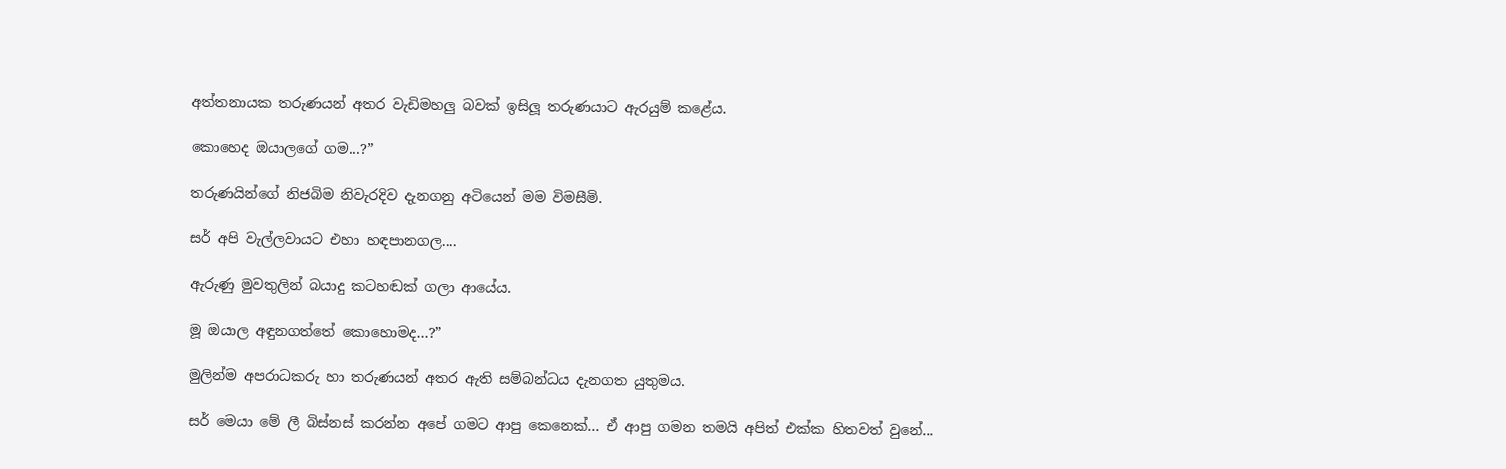අත්තනායක තරුණයන් අතර වැඩිමහලු බවක් ඉසිලූ තරුණයාට ඇරයුම් කළේය.

කොහෙද ඔයාලගේ ගම...?”

තරුණයින්ගේ නිජබිම නිවැරදිව දැනගනු අටියෙන් මම විමසීමි.

සර් අපි වැල්ලවායට එහා හඳපානගල....

ඇරුණු මුවතුලින් බයාදු කටහඬක් ගලා ආයේය.

මූ ඔයාල අඳුනගත්තේ කොහොමද...?”

මුලින්ම අපරාධකරු හා තරුණයන් අතර ඇති සම්බන්ධය දැනගත යුතුමය.

සර් මෙයා මේ ලී බිස්නස් කරන්න අපේ ගමට ආපු කෙනෙක්... ඒ ආපු ගමන තමයි අපිත් එක්ක හිතවත් වුනේ...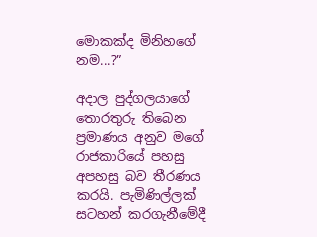මොකක්ද මිනිහගේ නම...?”

අදාල පුද්ගලයාගේ තොරතුරු තිබෙන ප්‍රමාණය අනුව මගේ රාජකාරියේ පහසු අපහසු බව තීරණය කරයි. පැමිණිල්ලක් සටහන් කරගැනීමේදී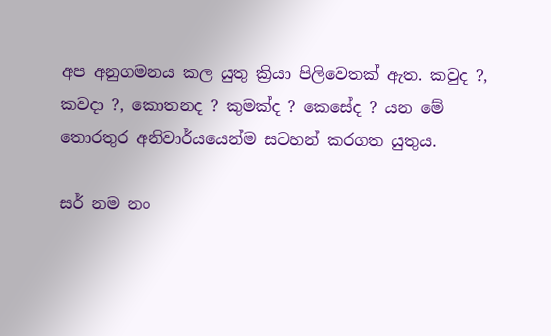අප අනුගමනය කල යුතු ක්‍රියා පිලිවෙතක් ඇත. කවුද ?, කවදා ?, කොතනද ? කුමක්ද ? කෙසේද ? යන මේ තොරතුර අනිවාර්යයෙන්ම සටහන් කරගත යුතුය.

සර් නම නං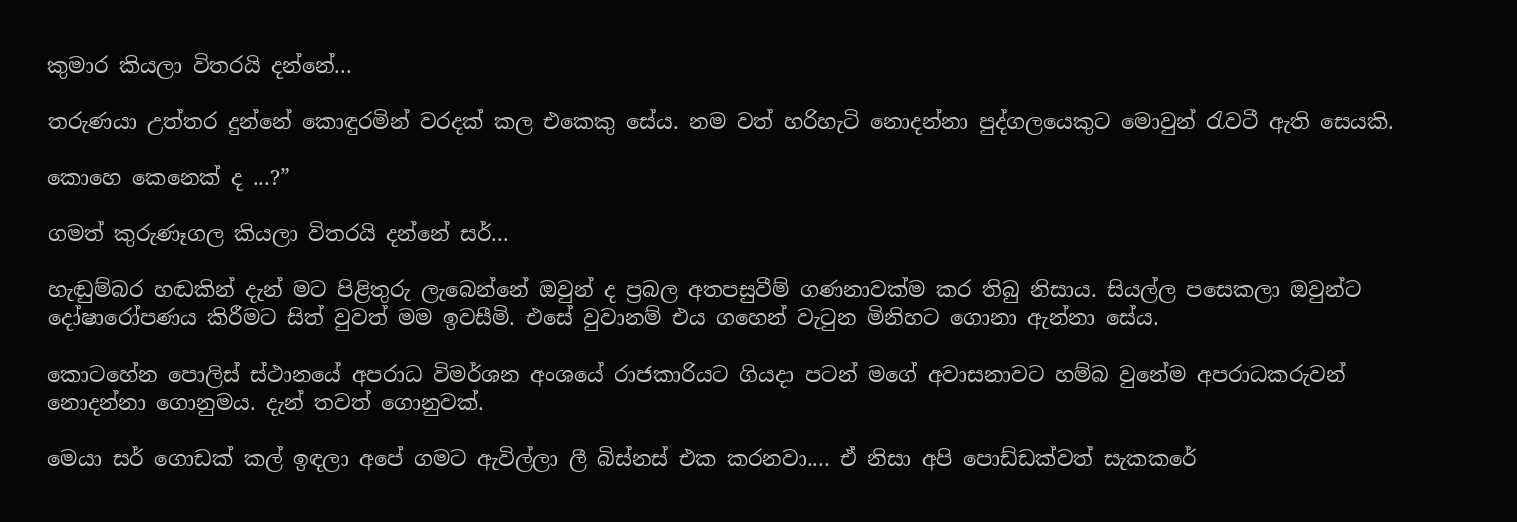කුමාර කියලා විතරයි දන්නේ...

තරුණයා උත්තර දුන්නේ කොඳුරමින් වරදක් කල එකෙකු සේය. නම වත් හරිහැටි නොදන්නා පුද්ගලයෙකුට මොවුන් රැවටී ඇති සෙයකි.

කොහෙ කෙනෙක් ද ...?”

ගමත් කුරුණෑගල කියලා විතරයි දන්නේ සර්...

හැඬුම්බර හඬකින් දැන් මට පිළිතුරු ලැබෙන්නේ ඔවුන් ද ප්‍රබල අතපසුවීම් ගණනාවක්ම කර තිබු නිසාය. සියල්ල පසෙකලා ඔවුන්ට දෝෂාරෝපණය කිරීමට සිත් වුවත් මම ඉවසීමි. එසේ වුවානම් එය ගහෙන් වැටුන මිනිහට ගොනා ඇන්නා සේය.

කොටහේන පොලිස් ස්ථානයේ අපරාධ විමර්ශන අංශයේ රාජකාරියට ගියදා පටන් මගේ අවාසනාවට හම්බ වුනේම අපරාධකරුවන් නොදන්නා ගොනුමය. දැන් තවත් ගොනුවක්.

මෙයා සර් ගොඩක් කල් ඉඳලා අපේ ගමට ඇවිල්ලා ලී බිස්නස් එක කරනවා.... ඒ නිසා අපි පොඩ්ඩක්වත් සැකකරේ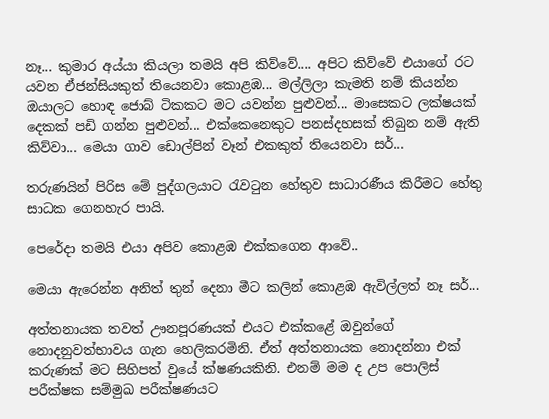නෑ... කුමාර අය්යා කියලා තමයි අපි කිව්වේ.... අපිට කිව්වේ එයාගේ රට යවන ඒජන්සියකුත් තියෙනවා කොළඹ... මල්ලිලා කැමති නම් කියන්න ඔයාලට හොඳ ජොබ් ටිකකට මට යවන්න පුළුවන්... මාසෙකට ලක්ෂයක් දෙකක් පඩි ගන්න පුළුවන්... එක්කෙනෙකුට පනස්දහසක් තිබුන නම් ඇති කිව්වා... මෙයා ගාව ඩොල්පින් වෑන් එකකුත් තියෙනවා සර්...

තරුණයින් පිරිස මේ පුද්ගලයාට රැවටුන හේතුව සාධාරණීය කිරීමට හේතු සාධක ගෙනහැර පායි.

පෙරේදා තමයි එයා අපිව කොළඹ එක්කගෙන ආවේ..

මෙයා ඇරෙන්න අනිත් තුන් දෙනා මීට කලින් කොළඹ ඇවිල්ලත් නෑ සර්...

අත්තනායක තවත් ඌනපූරණයක් එයට එක්කළේ ඔවුන්ගේ නොදනුවත්භාවය ගැන හෙලිකරමිනි. ඒත් අත්තනායක නොදන්නා එක් කරුණක් මට සිහිපත් වුයේ ක්ෂණයකිනි. එනම් මම ද උප පොලිස් පරීක්ෂක සම්මුඛ පරීක්ෂණයට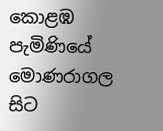කොළඹ පැමිණියේ මොණරාගල සිට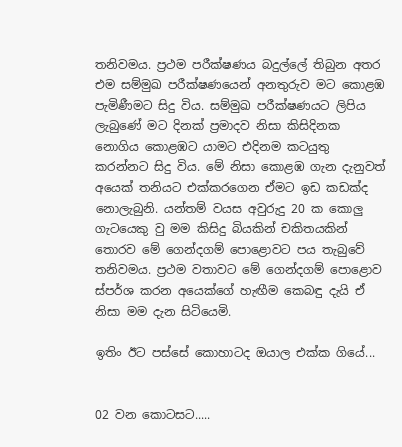තනිවමය. ප්‍රථම පරීක්ෂණය බදුල්ලේ තිබුන අතර එම සම්මුඛ පරීක්ෂණයෙන් අනතුරුව මට කොළඹ පැමිණීමට සිදු විය. සම්මුඛ පරීක්ෂණයට ලිපිය ලැබුණේ මට දිනක් ප්‍රමාදව නිසා කිසිදිනක නොගිය කොළඹට යාමට එදිනම කටයුතු කරන්නට සිදු විය. මේ නිසා කොළඹ ගැන දැනුවත් අයෙක් තනියට එක්කරගෙන ඒමට ඉඩ කඩක්ද නොලැබුනි. යන්තම් වයස අවුරුදු 20 ක කොලු ගැටයෙකු වු මම කිසිදු බියකින් චකිතයකින් තොරව මේ ගෙන්දගම් පොළොවට පය තැබුවේ තනිවමය. ප්‍රථම වතාවට මේ ගෙන්දගම් පොළොව ස්පර්ශ කරන අයෙක්ගේ හැඟීම කෙබඳු දැයි ඒ නිසා මම දැන සිටියෙමි.

ඉතිං ඊට පස්සේ කොහාටද ඔයාල එක්ක ගියේ...


02 වන කොටසට.....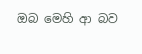ඔබ මෙහි ආ බව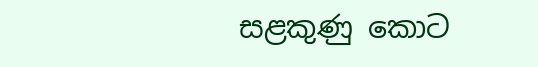සළකුණු කොට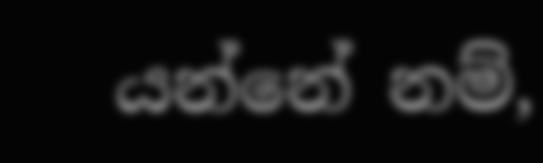යන්නේ නම්,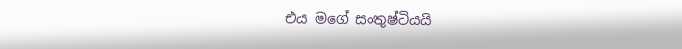එය මගේ සංතුෂ්ටියයි